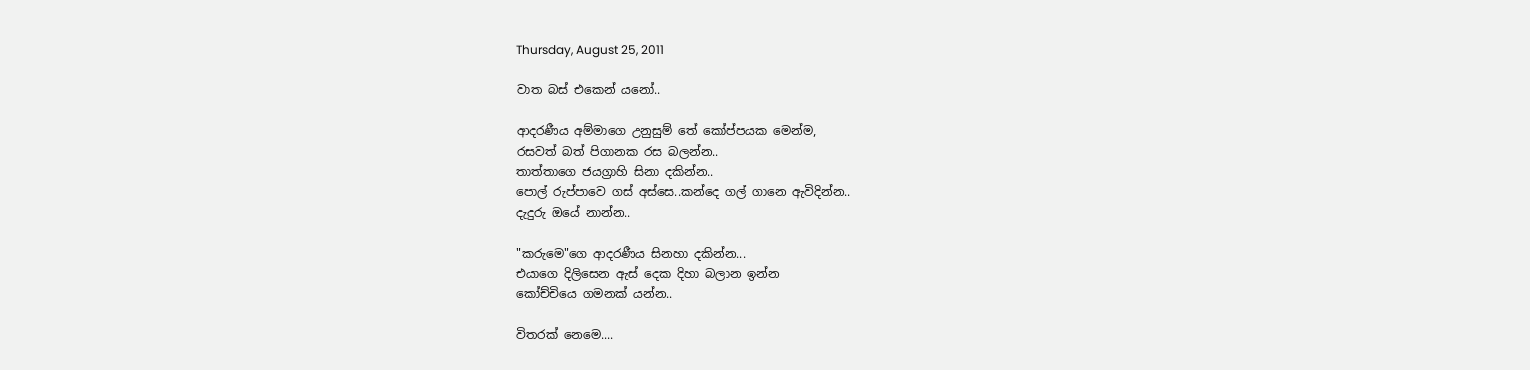Thursday, August 25, 2011

වාත බස් එකෙන් යනෝ..

ආදරණීය අම්මාගෙ උනුසුම් තේ කෝප්පයක මෙන්ම,
රසවත් බත් පිගානක රස බලන්න..
තාත්තාගෙ ජයග්‍රාහි සිනා දකින්න..
පොල් රුප්පාවෙ ගස් අස්සෙ..කන්දෙ ගල් ගානෙ ඇවිදින්න..
දැදුරු ඔයේ නාන්න..

"කරුමෙ"ගෙ ආදරණීය සිනහා දකින්න...
එයාගෙ දිලිසෙන ඇස් දෙක දිහා බලාන ඉන්න
කෝච්චියෙ ගමනක් යන්න..

විතරක් නෙමෙ....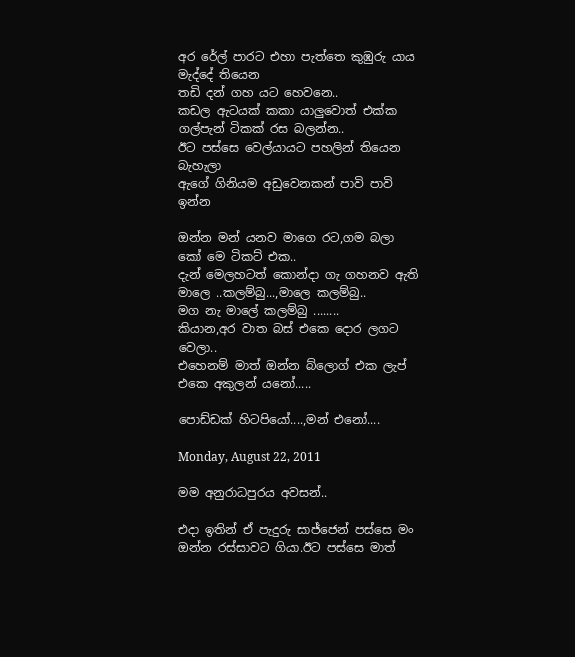අර රේල් පාරට එහා පැත්තෙ කුඹුරු යාය මැද්දේ තියෙන
තඩි දන් ගහ යට හෙවනෙ..
කඩල ඇටයක් කකා යාලුවොත් එක්ක ගල්පැන් ටිකක් රස බලන්න..
ඊට පස්සෙ වෙල්යායට පහලින් තියෙන බැහැලා
ඇගේ ගිනියම අඩුවෙනකන් පාවි පාවි ඉන්න

ඔන්න මන් යනව මාගෙ රට,ගම බලා
කෝ මෙ ටිකට් එක..
දැන් මෙලහටත් කොන්දා ගැ ගහනව ඇති
මාලෙ ..කලම්බු...,මාලෙ කලම්බු..
මග නැ මාලේ කලම්බු ........
කියාන,අර වාත බස් එකෙ දොර ලගට වෙලා..
එහෙනම් මාත් ඔන්න බ්ලොග් එක ලැප් එකෙ අකුලන් යනෝ.....

පොඩ්ඩක් හිටපියෝ....,මන් එනෝ....

Monday, August 22, 2011

මම අනුරාධපුරය අවසන්..

එදා ඉතින් ඒ පැදුරු සාජ්ජෙන් පස්සෙ මං ඔන්න රස්සාවට ගියා.ඊට පස්සෙ මාත්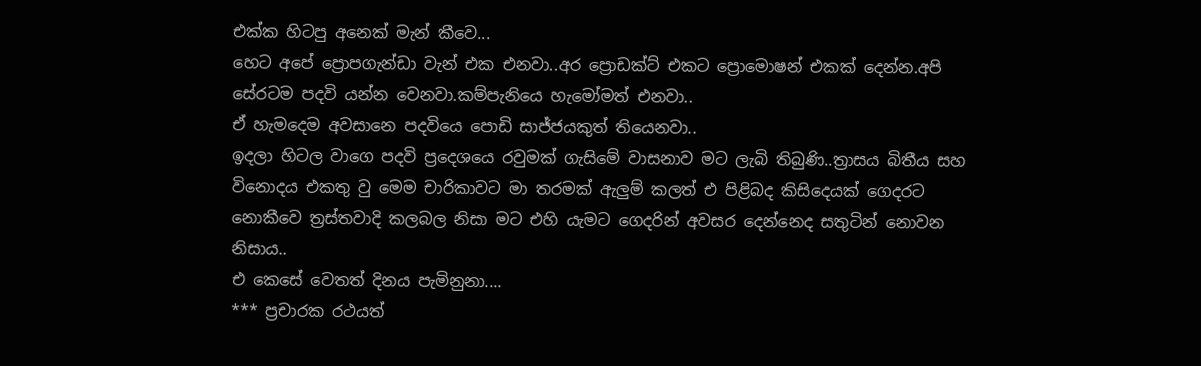එක්ක හිටපු අනෙක් මැන් කීවෙ...
හෙට අපේ ප්‍රොපගැන්ඩා වැන් එක එනවා..අර ප්‍රොඩක්ට් එකට ප්‍රොමොෂන් එකක් දෙන්න.අපි සේරටම පදවි යන්න වෙනවා.කම්පැනියෙ හැමෝමත් එනවා..
ඒ හැමදෙම අවසානෙ පදවියෙ පොඩි සාජ්ජයකුත් තියෙනවා..
ඉදලා හිටල වාගෙ පදවි ප්‍රදෙශයෙ රවුමක් ගැසිමේ වාසනාව මට ලැබි තිබුණි..ත්‍රාසය බිතීය සහ විනොදය එකතු වු මෙම චාරිකාවට මා තරමක් ඇලුම් කලත් එ පිළිබද කිසිදෙයක් ගෙදරට නොකීවෙ ත්‍රස්තවාදි කලබල නිසා මට එහි යැමට ගෙදරින් අවසර දෙන්නෙද සතුටින් නොවන නිසාය..
එ කෙසේ වෙතත් දිනය පැමිනුනා....
*** ප්‍රචාරක රථයත්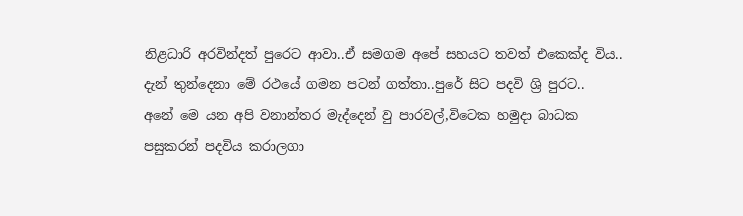නිළධාරි අරවින්දත් පුරෙට ආවා..ඒ සමගම අපේ සහයට තවත් එකෙක්ද විය..
දැන් තුන්දෙනා මේ රථයේ ගමන පටන් ගත්තා..පුරේ සිට පදවි ශ්‍රි පුරට..
අනේ මෙ යන අපි වනාන්තර මැද්දෙන් වු පාරවල්,විටෙක හමුදා බාධක පසුකරන් පදවිය කරාලගා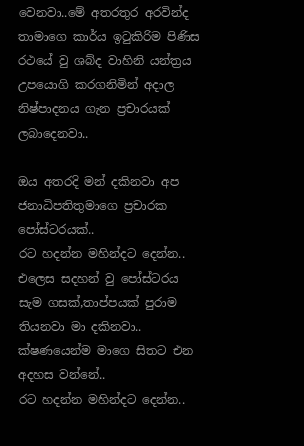වෙනවා..මේ අතරතුර අරවින්ද තාමාගෙ කාර්ය ඉටුකිරිම පිණිස රථයේ වු ශබ්ද වාහිනි යන්ත්‍රය උපයොගි කරගනිමින් අදාල නිෂ්පාදනය ගැන ප්‍රචාරයක් ලබාදෙනවා..

ඔය අතරදි මන් දකිනවා අප ජනාධිපතිතුමාගෙ ප්‍රචාරක පෝස්ටරයක්..
රට හදන්න මහින්දට දෙන්න..
එලෙස සදහන් වු පෝස්ටරය සැම ගසක්,තාප්පයක් පුරාම තියනවා මා දකිනවා..
ක්ෂණයෙන්ම මාගෙ සිතට එන අදහස වන්නේ..
රට හදන්න මහින්දට දෙන්න..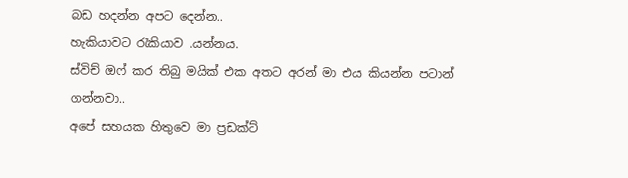බඩ හදන්න අපට දෙන්න..
හැකියාවට රැකියාව .යන්නය.
ස්විච් ඔෆ් කර තිබු මයික් එක අතට අරන් මා එය කියන්න පටාන් ගන්නවා..
අපේ සහයක හිතුවෙ මා ප්‍රඩක්ට්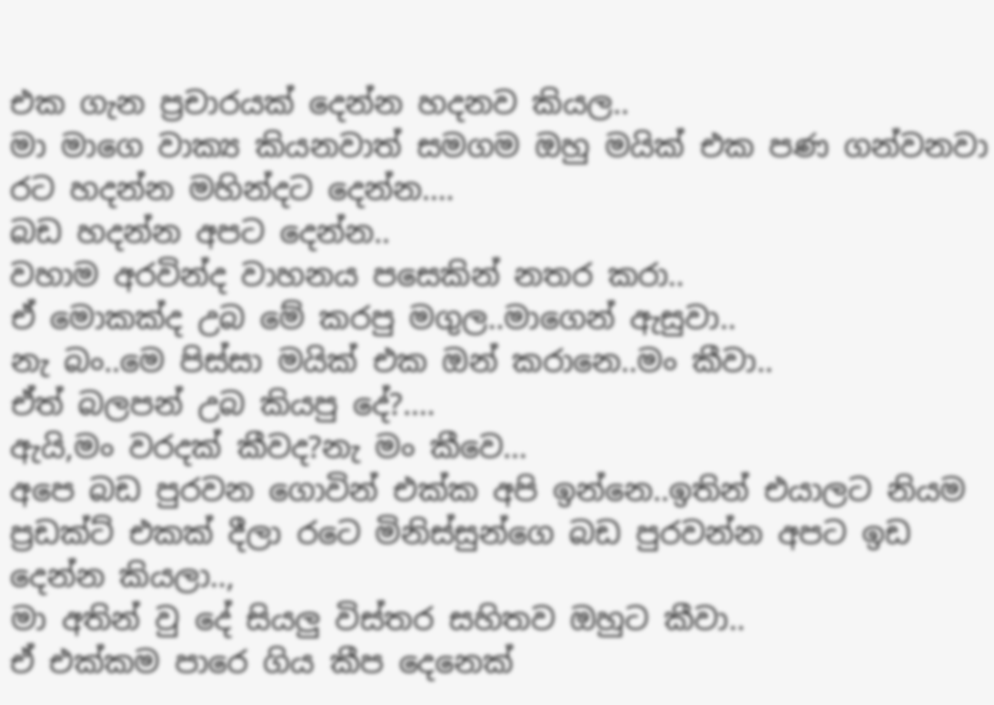එක ගැන ප්‍රචාරයක් දෙන්න හදනව කියල..
මා මාගෙ වාක්‍ය කියනවාත් සමගම ඔහු මයික් එක පණ ගන්වනවා
රට හදන්න මහින්දට දෙන්න....
බඩ හදන්න අපට දෙන්න..
වහාම අරවින්ද වාහනය පසෙකින් නතර කරා..
ඒ මොකක්ද උබ මේ කරපු මගුල..මාගෙන් ඇසුවා..
නැ බං..මෙ පිස්සා මයික් එක ඔන් කරානෙ..මං කීවා..
ඒත් බලපන් උබ කියපු දේ?....
ඇයි,මං වරදක් කීවද?නැ මං කීවෙ...
අපෙ බඩ පුරවන ගොවින් එක්ක අපි ඉන්නෙ..ඉතින් එයාලට නියම ප්‍රඩක්ට් එකක් දීලා රටෙ මිනිස්සුන්ගෙ බඩ පුරවන්න අපට ඉඩ දෙන්න කියලා..,
මා අතින් වු දේ සියලු විස්තර සහිතව ඔහුට කීවා..
ඒ එක්කම පාරෙ ගිය කීප දෙනෙක්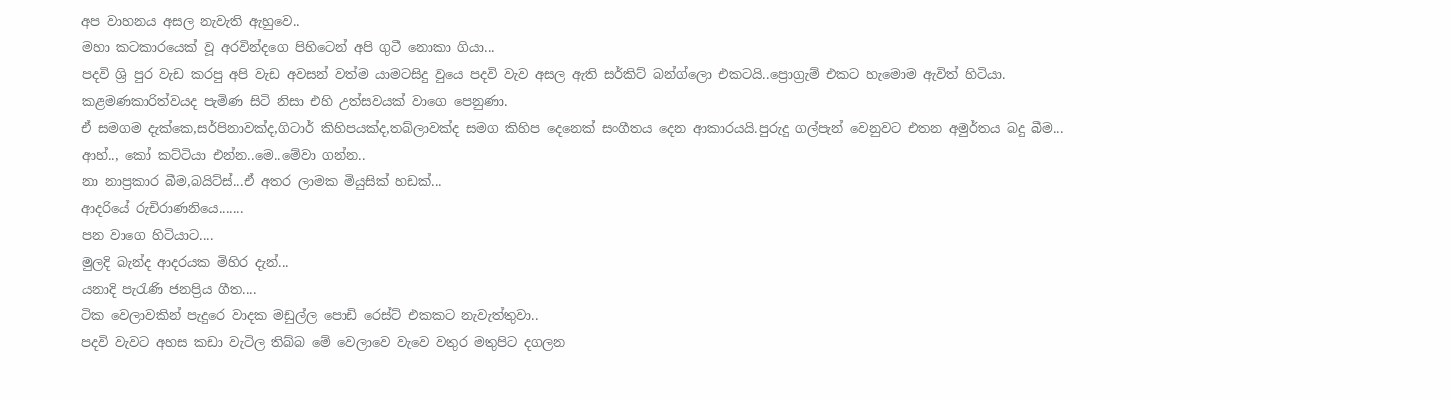අප වාහනය අසල නැවැති ඇහුවෙ..
මහා කටකාරයෙක් වූ අරවින්දගෙ පිහිටෙන් අපි ගුටී නොකා ගියා...
පදවි ශ්‍රි පුර වැඩ කරපු අපි වැඩ අවසන් වත්ම යාමටසිදු වුයෙ පදවි වැව අසල ඇති සර්කිට් බන්ග්ලො එකටයි..ප්‍රොග්‍රැම් එකට හැමොම ඇවිත් හිටියා.
කළමණකාරිත්වයද පැමිණ සිටි නිසා එහි උත්සවයක් වාගෙ පෙනුණා.
ඒ සමගම දැක්කෙ,සර්පිනාවක්ද,ගිටාර් කිහිපයක්ද,තබ්ලාවක්ද සමග කිහිප දෙනෙක් සංගීතය දෙන ආකාරයයි.පුරුදු ගල්පැන් වෙනුවට එතන අමුර්තය බදු බීම...
ආහ්.., කෝ කට්ටියා එන්න..මෙ..මේවා ගන්න..
නා නාප්‍රකාර බීම,බයිට්ස්...ඒ අතර ලාමක මියුසික් හඩක්...
ආදරියේ රුචිරාණනියෙ.......
පන වාගෙ හිටියාට....
මුලදි බැන්ද ආදරයක මිහිර දැන්...
යනාදි පැරැණි ජනප්‍රිය ගීත....
ටික වෙලාවකින් පැදුරෙ වාදක මඩුල්ල පොඩි රෙස්ට් එකකට නැවැත්තුවා..
පදවි වැවට අහස කඩා වැටිල තිබ්බ මේ වෙලාවෙ වැවෙ වතුර මතුපිට දගලන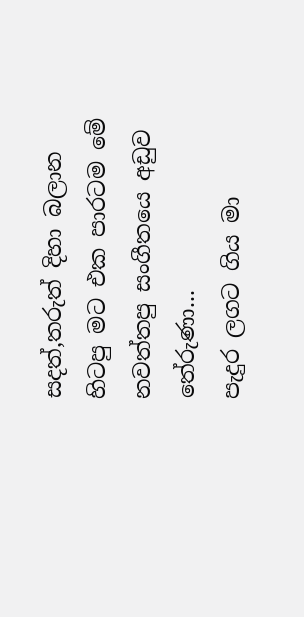සදත්,තරුත් දිහා බලාන හිටපු මට එක පාරටම මේ නවත්තපු සංගීතයෙ අඩුව තේරුණා...
පැදුර ලගට ගිය මා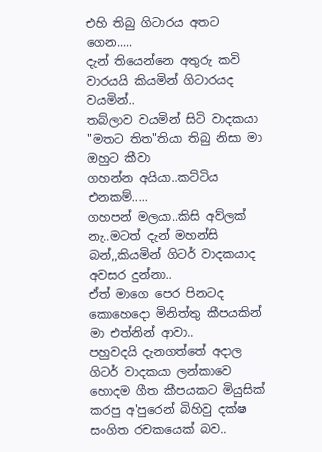එහි තිබු ගිටාරය අතට ගෙන.....
දැන් තියෙන්නෙ අතුරු කවි වාරයයි කියමින් ගිටාරයද වයමින්..
තබ්ලාව වයමින් සිටි වාදකයා "මතට තිත"තියා තිබු නිසා මා ඔහුට කීවා
ගහන්න අයියා..කට්ටිය එනකම්.....
ගහපන් මලයා..කිසි අව්ලක් නැ..මටත් දැන් මහන්සි බන්,,කියමින් ගිටර් වාදකයාද අවසර දුන්නා..
ඒත් මාගෙ පෙර පිනටද කොහෙදො මිනිත්තු කීපයකින් මා එත්නින් ආවා..
පහුවදයි දැනගත්තේ අදාල ගිටර් වාදකයා ලන්කාවෙ හොදම ගීත කීපයකට මියුසික් කරපු අ'පුරෙන් බිහිවු දක්ෂ සංගිත රචකයෙක් බව..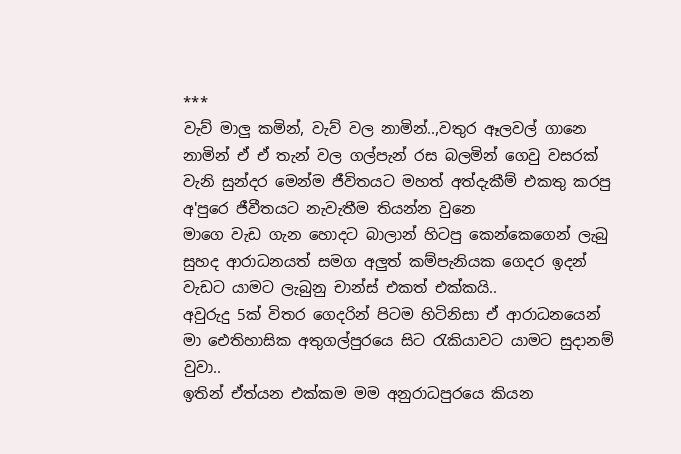***
වැව් මාලු කමින්, වැව් වල නාමින්..,වතුර ඈලවල් ගානෙ නාමින් ඒ ඒ තැන් වල ගල්පැන් රස බලමින් ගෙවු වසරක් වැනි සුන්දර මෙන්ම ජීවිතයට මහත් අත්දැකීම් එකතු කරපු අ'පුරෙ ජීවීතයට නැවැතීම තියන්න වුනෙ
මාගෙ වැඩ ගැන හොදට බාලාන් හිටපු කෙන්කෙගෙන් ලැබු සුහද ආරාධනයත් සමග අලුත් කම්පැනියක ගෙදර ඉදන් වැඩට යාමට ලැබුනු චාන්ස් එකත් එක්කයි..
අවුරුදු 5ක් විතර ගෙදරින් පිටම හිටිනිසා ඒ ආරාධනයෙන් මා ඓතිහාසික අතුගල්පුරයෙ සිට රැකියාවට යාමට සුදානම් වුවා..
ඉතින් ඒත්යන එක්කම මම අනුරාධපුරයෙ කියන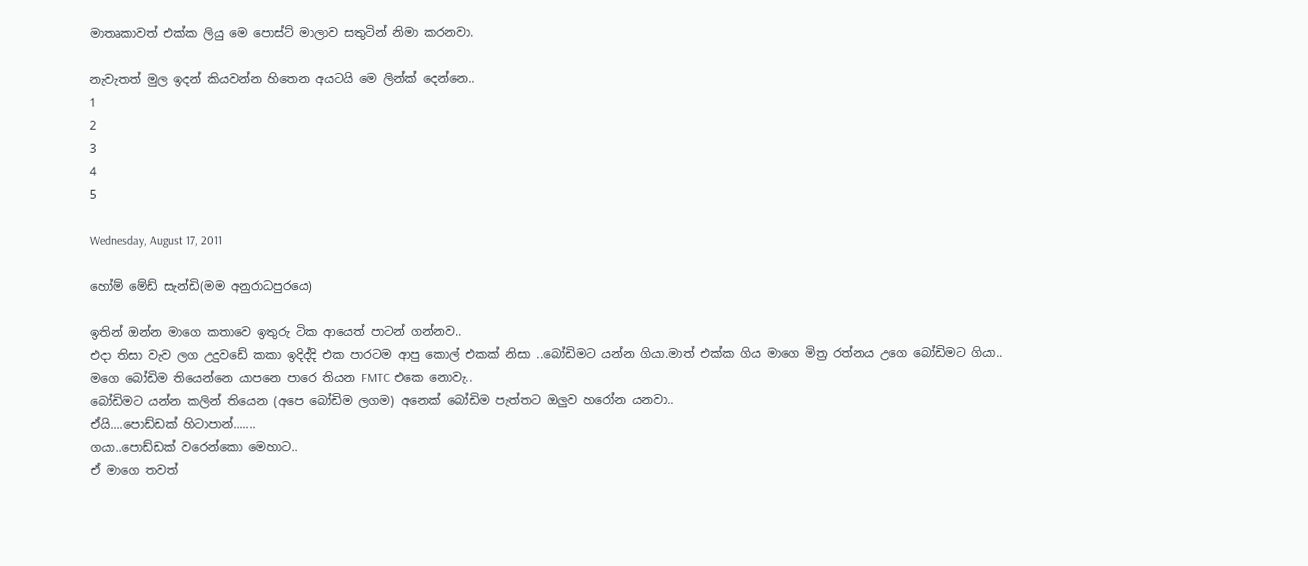මාතෘකාවත් එක්ක ලියු මෙ පොස්ට් මාලාව සතුටින් නිමා කරනවා.

නැවැතත් මුල ඉදන් කියවන්න හිතෙන අයටයි මෙ ලින්ක් දෙන්නෙ..
1
2
3
4
5

Wednesday, August 17, 2011

හෝම් මේඩ් සැන්ඩි(මම අනුරාධපුරයෙ)

ඉතින් ඔන්න මාගෙ කතාවෙ ඉතුරු ටික ආයෙත් පාටන් ගන්නව..
එදා තිසා වැව ලග උදුවඩේ කකා ඉදිද්දි එක පාරටම ආපු කොල් එකක් නිසා ..බෝඩිමට යන්න ගියා.මාත් එක්ක ගිය මාගෙ මිත්‍ර රත්නය උගෙ බෝඩිමට ගියා..
මගෙ බෝඩිම තියෙන්නෙ යාපනෙ පාරෙ තියන FMTC එකෙ නොවැ..
බෝඩිමට යන්න කලින් තියෙන (අපෙ බෝඩිම ලගම) අනෙක් බෝඩිම පැත්තට ඔලුව හරෝන යනවා..
ඒයි....පොඩ්ඩක් හිටාපාන්.......
ගයා..පොඩ්ඩක් වරෙන්කො මෙහාට..
ඒ මාගෙ තවත්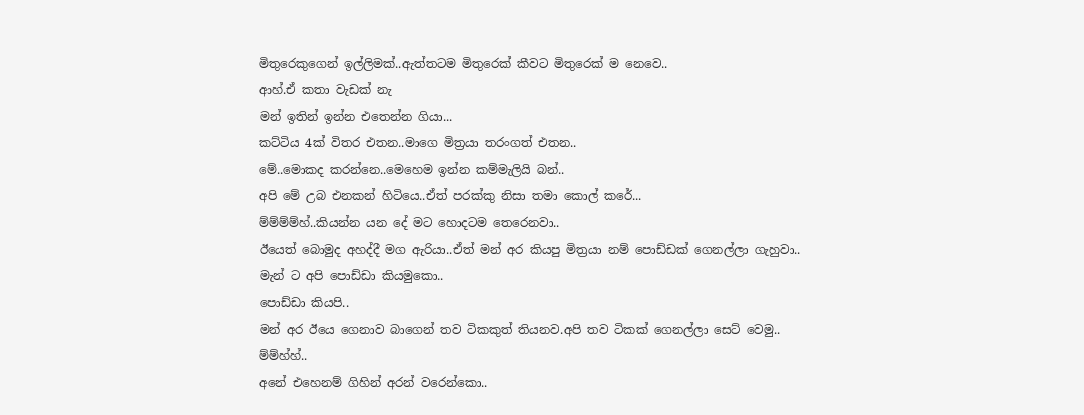මිතුරෙකුගෙන් ඉල්ලිමක්..ඇත්තටම මිතුරෙක් කීවට මිතුරෙක් ම නෙවෙ..
ආහ්.ඒ කතා වැඩක් නැ
මන් ඉතින් ඉන්න එතෙන්න ගියා...
කට්ටිය 4ක් විතර එතන..මාගෙ මිත්‍රයා තරංගත් එතන..
මේ..මොකද කරන්නෙ..මෙහෙම ඉන්න කම්මැලියි බන්..
අපි මේ උබ එනකන් හිටියෙ..ඒත් පරක්කු නිසා තමා කොල් කරේ...
ම්ම්ම්ම්හ්..කියන්න යන දේ මට හොදටම තෙරෙනවා..
ඊයෙත් බොමුද අහද්දී මග ඇරියා..ඒත් මන් අර කියපු මිත්‍රයා නම් පොඩ්ඩක් ගෙනල්ලා ගැහුවා..
මැන් ට අපි පොඩ්ඩා කියමුකො..
පොඩ්ඩා කියපි..
මන් අර ඊයෙ ගෙනාව බාගෙන් තව ටිකකුත් තියනව.අපි තව ටිකක් ගෙනල්ලා සෙට් වෙමු..
ම්ම්හ්හ්..
අනේ එහෙනම් ගිහින් අරන් වරෙන්කො..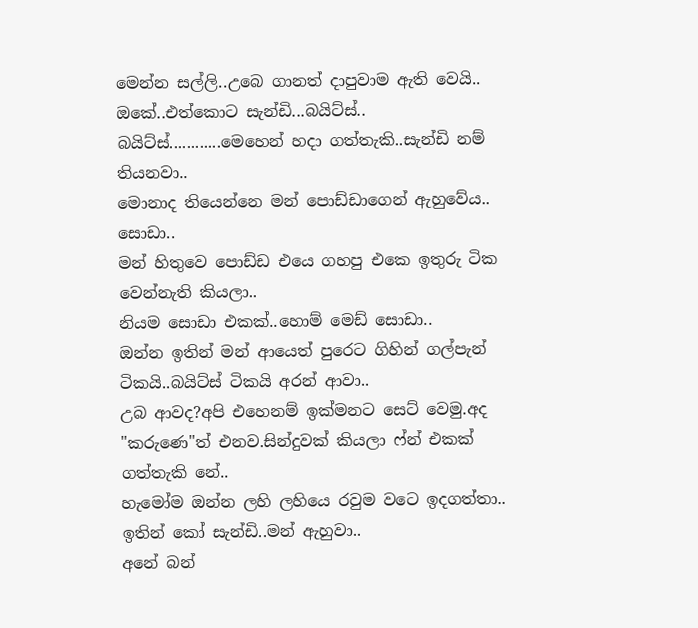මෙන්න සල්ලි..උබෙ ගානත් දාපුවාම ඇති වෙයි..
ඔකේ..එත්කොට සැන්ඩි...බයිට්ස්..
බයිට්ස්............මෙහෙන් හදා ගත්තැකි..සැන්ඩි නම් තියනවා..
මොනාද තියෙන්නෙ මන් පොඩ්ඩාගෙන් ඇහුවේය..
සොඩා..
මන් හිතුවෙ පොඩ්ඩ එයෙ ගහපු එකෙ ඉතුරු ටික වෙන්නැති කියලා..
නියම සොඩා එකක්..හොම් මෙඩ් සොඩා..
ඔන්න ඉතින් මන් ආයෙත් පුරෙට ගිහින් ගල්පැන් ටිකයි..බයිට්ස් ටිකයි අරන් ආවා..
උබ ආවද?අපි එහෙනම් ඉක්මනට සෙට් වෙමු.අද "කරුණෙ"ත් එනව.සින්දුවක් කියලා ෆ්න් එකක් ගත්තැකි නේ..
හැමෝම ඔන්න ලහි ලහියෙ රවුම වටෙ ඉදගත්තා..
ඉතින් කෝ සැන්ඩි..මන් ඇහුවා..
අනේ බන්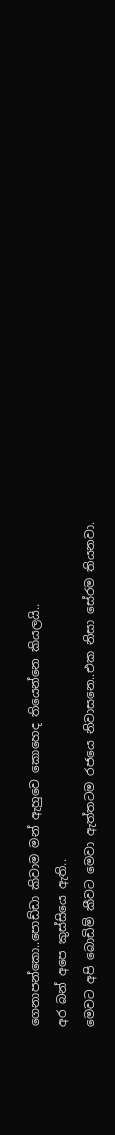ගෙනාපන්කො..පොඩ්ඩා කිවාම මන් ඇහුවෙ කොහෙද තියෙන්නෙ කියලයි..
අර බන් අපෙ කුස්සියෙ ඇති..
මෙවට අපි බොඩිම් කීවට මෙවා ඇත්තටම රජයෙ නිවාසනෙ..එක නිසා සේරම තියනවා.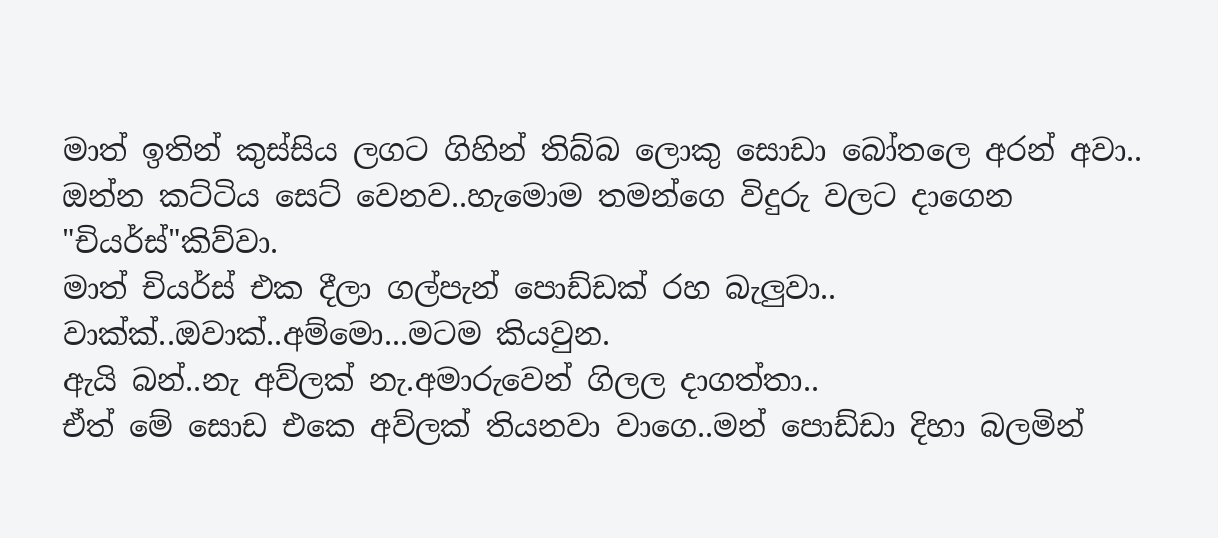මාත් ඉතින් කුස්සිය ලගට ගිහින් තිබ්බ ලොකු සොඩා බෝතලෙ අරන් අවා..
ඔන්න කට්ටිය සෙට් වෙනව..හැමොම තමන්ගෙ විදුරු වලට දාගෙන "චියර්ස්"කිව්වා.
මාත් චියර්ස් එක දීලා ගල්පැන් පොඩ්ඩක් රහ බැලුවා..
වාක්ක්..ඔවාක්..අම්මො...මටම කියවුන.
ඇයි බන්..නැ අව්ලක් නැ.අමාරුවෙන් ගිලල දාගත්තා..
ඒත් මේ සොඩ එකෙ අව්ලක් තියනවා වාගෙ..මන් පොඩ්ඩා දිහා බලමින්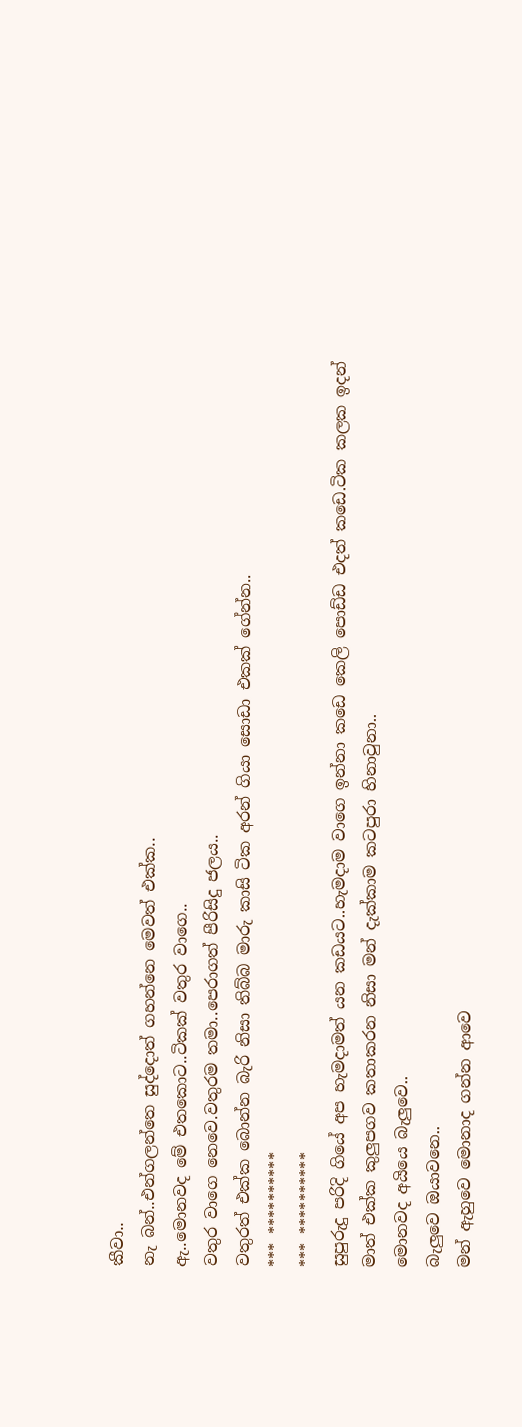කීවා..
නැ බන්..එන්ගලන්තෙ සුද්දොත් ගහන්නෙ මෙවත් එක්ක..
ඇ..මොනවද මේ එතකොට..ටිකක් වතුර වාගෙ..
වතුර වාගෙ නෙවෙ.වතුරම තමා..පෙරාගත් පීරිසිදු ජලය..
වතුරත් එක්ක බොන්න බැරි නිසා තිබ්බ මාරු කාසි ටික අරන් ගියා සොඩා එකක් ගේන්න..
*** **********
*** **********
සුපුරුදු පරිදි ගියේ අප හැමදාමත් යන කඩයට..හැමදාම වාගෙ ඉන්නා කඩෙ කෙලි පොඩ්ඩ එදත් කඩෙ.ටික කලක ඉදන් මාත් එක්ක කුලුපගව කතාකරන නිසා මන් දැක්කාම කටපුරා හිනාවුනා..
මොනවද අයියෙ බැලුවෙ..
බැලුවෙ ඔයාවනෙ..
මන් ඇහුවෙ මොනාද ගන්න ආවෙ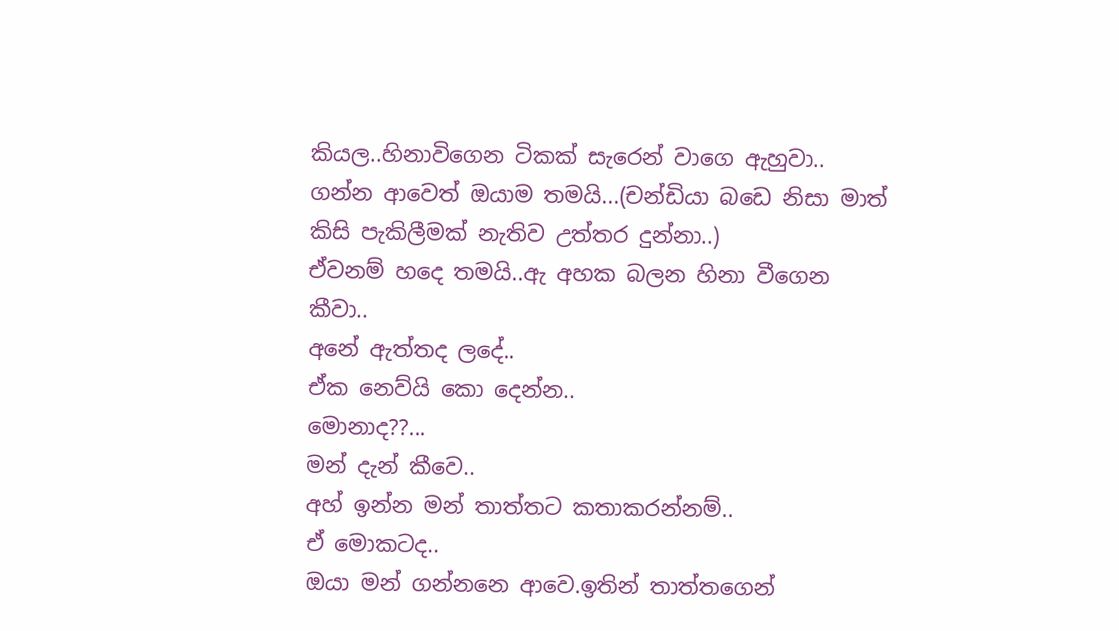කියල..හිනාවිගෙන ටිකක් සැරෙන් වාගෙ ඇහුවා..
ගන්න ආවෙත් ඔයාම තමයි...(චන්ඩියා බඩෙ නිසා මාත් කිසි පැකිලීමක් නැතිව උත්තර දුන්නා..)
ඒවනම් හදෙ තමයි..ඇ අහක බලන හිනා වීගෙන කීවා..
අනේ ඇත්තද ලදේ..
ඒක නෙව්යි කො දෙන්න..
මොනාද??...
මන් දැන් කීවෙ..
අහ් ඉන්න මන් තාත්තට කතාකරන්නම්..
ඒ මොකටද..
ඔයා මන් ගන්නනෙ ආවෙ.ඉතින් තාත්තගෙන්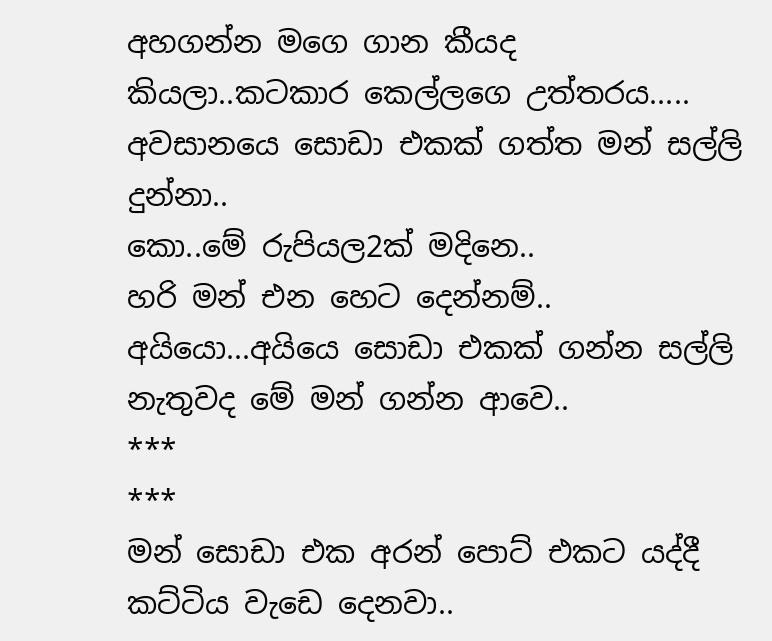අහගන්න මගෙ ගාන කීයද කියලා..කටකාර කෙල්ලගෙ උත්තරය.....
අවසානයෙ සොඩා එකක් ගත්ත මන් සල්ලි දුන්නා..
කො..මේ රුපියල2ක් මදිනෙ..
හරි මන් එන හෙට දෙන්නම්..
අයියො...අයියෙ සොඩා එකක් ගන්න සල්ලි නැතුවද මේ මන් ගන්න ආවෙ..
***
***
මන් සොඩා එක අරන් පොට් එකට යද්දී කට්ටිය වැඩෙ දෙනවා..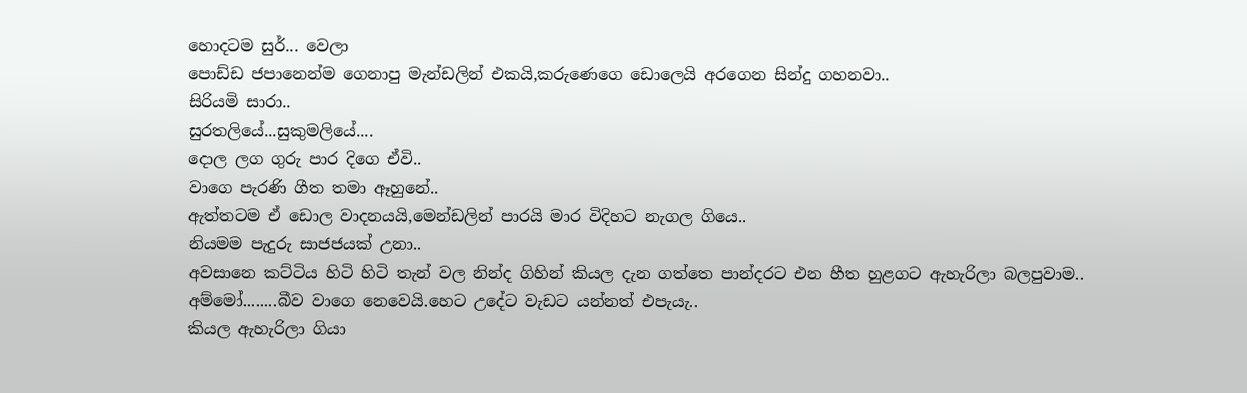හොදටම සුර්... වෙලා
පොඩ්ඩ ජපානෙන්ම ගෙනාපු මැන්ඩලින් එකයි,කරුණෙගෙ ඩොලෙයි අරගෙන සින්දු ගහනවා..
සිරියමි සාරා..
සුරතලියේ...සුකුමලියේ....
දොල ලග ගුරු පාර දිගෙ ඒවි..
වාගෙ පැරණි ගීත තමා ඈහුනේ..
ඇත්තටම ඒ ඩොල වාදනයයි,මෙන්ඩලින් පාරයි මාර විදිහට නැගල ගියෙ..
නියමම පැදුරු සාජජයක් උනා..
අවසානෙ කට්ටිය හිටි හිටි තැන් වල නින්ද ගිහින් කියල දැන ගත්තෙ පාන්දරට එන හීත හුළගට ඇහැරිලා බලපුවාම..
අම්මෝ........බීව වාගෙ නෙවෙයි.හෙට උදේට වැඩට යන්නත් එපැයැ..
කියල ඇහැරිලා ගියා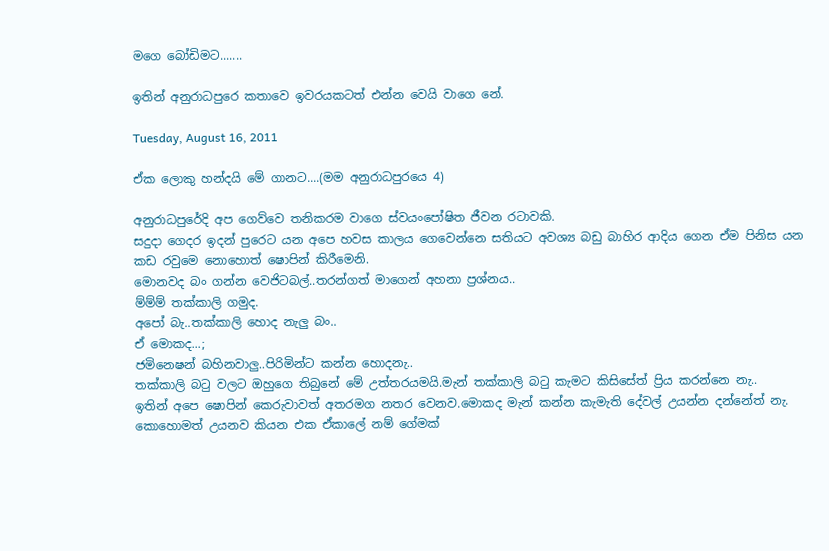මගෙ බෝඩිමට.......

ඉතින් අනුරාධපුරෙ කතාවෙ ඉවරයකටත් එන්න වෙයි වාගෙ නේ.

Tuesday, August 16, 2011

ඒක ලොකු හන්දයි මේ ගානට....(මම අනුරාධපුරයෙ 4)

අනුරාධපුරේදි අප ගෙව්වෙ තනිකරම වාගෙ ස්වයංපෝෂිත ජීවන රටාවකි.
සදුදා ගෙදර ඉදන් පුරෙට යන අපෙ හවස කාලය ගෙවෙන්නෙ සතියට අවශ්‍ය බඩු බාහිර ආදිය ගෙන ඒම පිනිස යන කඩ රවුමෙ නොහොත් ෂොපින් කිරීමෙනි.
මොනවද බං ගන්න වෙජිටබල්..තරන්ගත් මාගෙන් අහනා ප්‍රශ්නය..
ම්ම්ම් තක්කාලි ගමුද.
අපෝ බැ..තක්කාලි හොද නැලු බං..
ඒ මොකද...;
ජමිනෙෂන් බහිනවාලු..පිරිමින්ට කන්න හොදනැ..
තක්කාලි බටු වලට ඔහුගෙ තිබුනේ මේ උත්තරයමයි.මැන් තක්කාලි බටු කැමට කිසිසේත් ප්‍රිය කරන්නෙ නැ..
ඉතින් අපෙ ෂොපින් කෙරුවාවත් අතරමග නතර වෙනව.මොකද මැන් කන්න කැමැති දේවල් උයන්න දන්නේත් නැ.
කොහොමත් උයනව කියන එක ඒකාලේ නම් ගේමක්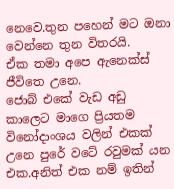නෙවෙ.තුන පහෙන් මට ඔනා වෙන්නෙ තුන විතරයි.
ඒක තමා අපෙ ඇනෙක්ස් ජීවිතෙ උනෙ.
ජොබ් එකේ වැඩ අඩු කාලෙට මාගෙ ප්‍රියතම විනෝදාංශය වලින් එකක් උනෙ පුරේ වටේ රවුමක් යන එක.අනිත් එක නම් ඉතින්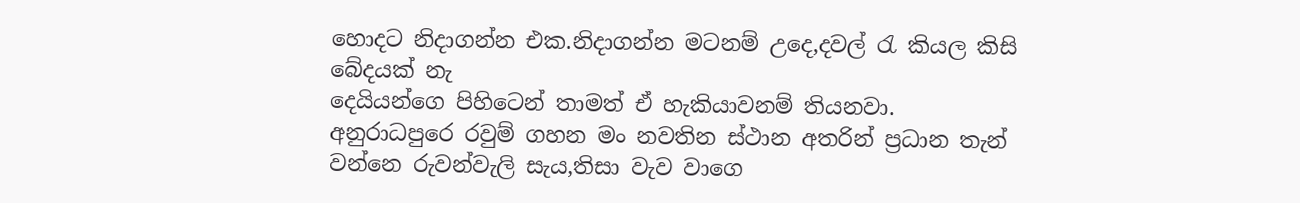හොදට නිදාගන්න එක.නිදාගන්න මටනම් උදෙ,දවල් රැ කියල කිසි බේදයක් නැ
දෙයියන්ගෙ පිහිටෙන් තාමත් ඒ හැකියාවනම් තියනවා.
අනුරාධපුරෙ රවුම් ගහන මං නවතින ස්ථාන අතරින් ප්‍රධාන තැන් වන්නෙ රුවන්වැලි සැය,තිසා වැව වාගෙ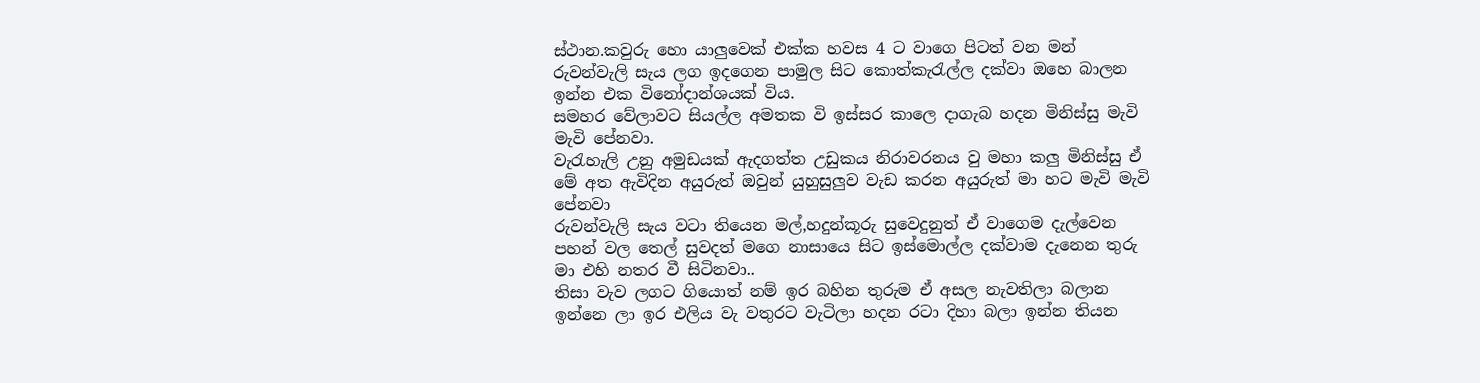ස්ථාන.කවුරු හො යාලුවෙක් එක්ක හවස 4 ට වාගෙ පිටත් වන මන් රුවන්වැලි සැය ලග ඉදගෙන පාමුල සිට කොත්කැරැල්ල දක්වා ඔහෙ බාලන ඉන්න එක විනෝදාන්ශයක් විය.
සමහර වේලාවට සියල්ල අමතක වි ඉස්සර කාලෙ දාගැබ හදන මිනිස්සු මැවි මැවි පේනවා.
වැරැහැලි උනු අමුඩයක් ඇදගත්ත උඩුකය නිරාවරනය වු මහා කලු මිනිස්සු ඒ මේ අත ඇවිදින අයුරුත් ඔවුන් යුහුසුලුව වැඩ කරන අයුරුත් මා හට මැවි මැවි පේනවා
රුවන්වැලි සැය වටා තියෙන මල්,හදුන්කූරු සුවෙදුනුත් ඒ වාගෙම දැල්වෙන පහන් වල තෙල් සුවදත් මගෙ නාසායෙ සිට ඉස්මොල්ල දක්වාම දැනෙන තුරු මා එහි නතර වී සිටිනවා..
තිසා වැව ලගට ගියොත් නම් ඉර බහින තුරුම ඒ අසල නැවතිලා බලාන ඉන්නෙ ලා ඉර එලිය වැ වතුරට වැටිලා හදන රටා දිහා බලා ඉන්න තියන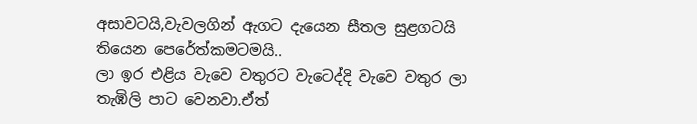අසාවටයි,වැවලගින් ඇගට දැයෙන සීතල සුළගටයි තියෙන පෙරේත්කමටමයි..
ලා ඉර එළිය වැවෙ වතුරට වැටෙද්දි වැවෙ වතුර ලා තැඹිලි පාට වෙනවා.ඒත්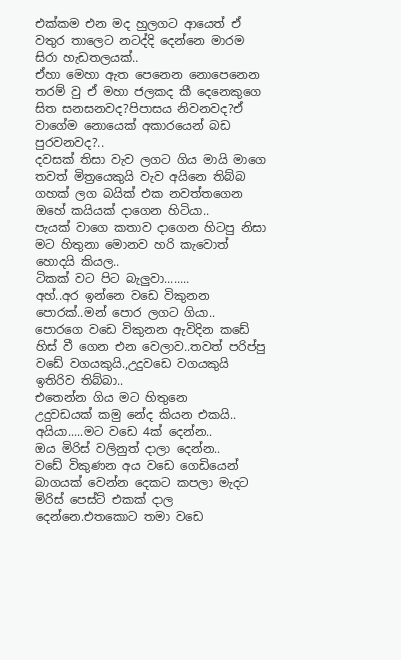එක්කම එන මද හුලගට ආයෙත් ඒ වතුර තාලෙට නටද්දි දෙන්නෙ මාරම සිරා හැඩතලයක්..
ඒහා මෙහා ඇත පෙනෙන නොපෙනෙන තරම් වු ඒ මහා ජලකද කී දෙනෙකුගෙ සිත සනසනවද?පිපාසය නිවනවද?ඒ වාගේම නොයෙක් අකාරයෙන් බඩ පුරවනවද?..
දවසක් තිසා වැව ලගට ගිය මායි මාගෙ තවත් මිත්‍රයෙකුයි වැව අයිනෙ තිබ්බ ගහක් ලග බයික් එක නවත්තගෙන ඔහේ කයියක් දාගෙන හිටියා..
පැයක් වාගෙ කතාව දාගෙන හිටපු නිසා මට හිතුනා මොනව හරි කැවොත් හොදයි කියල..
ටිකක් වට පිට බැලුවා........
අහ්..අර ඉන්නෙ වඩෙ විකුනන පොරක්..මන් පොර ලගට ගියා..
පොරගෙ වඩෙ විකුනන ඇවිදින කඩේ හිස් වී ගෙන එන වෙලාව..තවත් පරිප්පු වඩේ වගයකුයි.,උදුවඩෙ වගයකුයි ඉතිරිව තිබ්බා..
එතෙන්න ගිය මට හිතුනෙ
උදුවඩයක් කමු නේද කියන එකයි..
අයියා.....මට වඩෙ 4ක් දෙන්න..
ඔය මිරිස් වලිනුත් දාලා දෙන්න..
වඩේ විකුණන අය වඩෙ ගෙඩියෙන් බාගයක් වෙන්න දෙකට කපලා මැදට මිරිස් පෙස්ට් එකක් දාල දෙන්නෙ.එතකොට තමා වඩෙ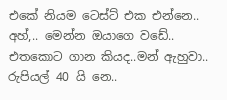එකේ නියම ටෙස්ට් එක එන්නෙ..
අහ්,.. මෙන්න ඔයාගෙ වඩේ..
එතකොට ගාන කියද..මන් ඇහුවා..
රුපියල් 40 යි නෙ..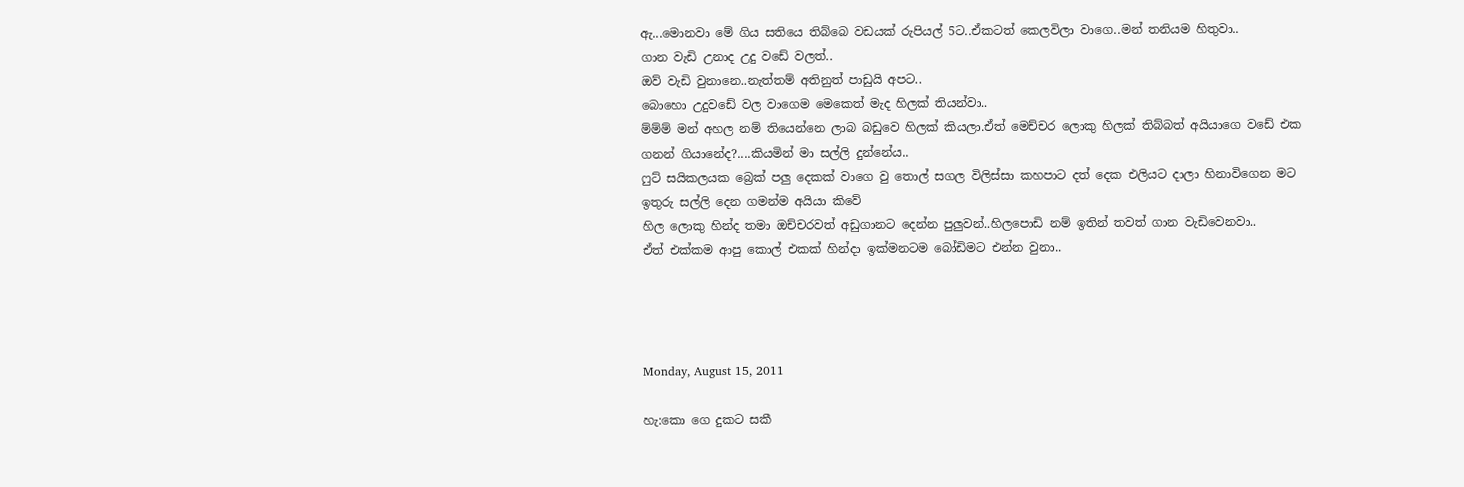ඇ...මොනවා මේ ගිය සතියෙ තිබ්බෙ වඩයක් රුපියල් 5ට..ඒකටත් කෙලවිලා වාගෙ..මන් තනියම හිතුවා..
ගාන වැඩි උනාද උදු වඩේ වලත්..
ඔව් වැඩි වුනානෙ..නැත්තම් අතිනුත් පාඩුයි අපට..
බොහො උදුවඩේ වල වාගෙම මෙකෙත් මැද හිලක් තියන්වා..
ම්ම්ම් මන් අහල නම් තියෙන්නෙ ලාබ බඩුවෙ හිලක් කියලා.ඒත් මෙච්චර ලොකු හිලක් තිබ්බත් අයියාගෙ වඩේ එක ගනන් ගියානේද?....කියමින් මා සල්ලි දුන්නේය..
ෆුට් සයිකලයක බ්‍රෙක් පලු දෙකක් වාගෙ වු තොල් සගල විලිස්සා කහපාට දත් දෙක එලියට දාලා හිනාවිගෙන මට ඉතුරු සල්ලි දෙන ගමන්ම අයියා කිවේ
හිල ලොකු හින්ද තමා ඔච්චරවත් අඩුගානට දෙන්න පුලුවන්..හිලපොඩි නම් ඉතින් තවත් ගාන වැඩිවෙනවා..
ඒත් එක්කම ආපු කොල් එකක් හින්දා ඉක්මනටම බෝඩිමට එන්න වුනා..




Monday, August 15, 2011

හැ:කො ගෙ දුකට සකී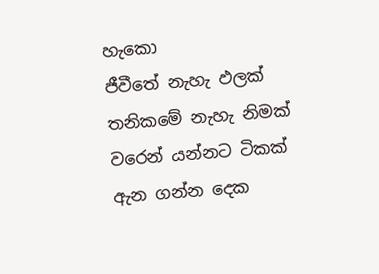හැකො
ජීවීතේ නැහැ ඵලක්
තනිකමේ නැහැ නිමක්
වරෙන් යන්නට ටිකක්
ඇන ගන්න දෙක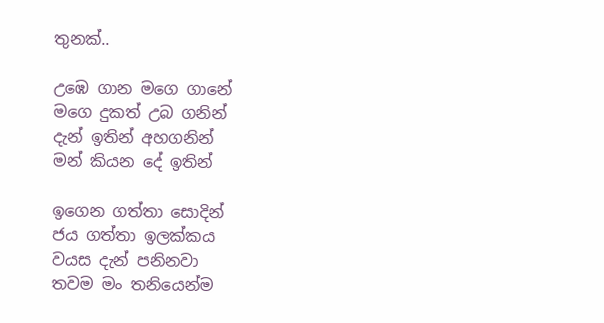තුනක්..

උඹෙ ගාන මගෙ ගානේ
මගෙ දුකත් උබ ගනින්
දැන් ඉතින් අහගනින්
මන් කියන දේ ඉතින්

ඉගෙන ගත්තා සොදින්
ජය ගත්තා ඉලක්කය
වයස දැන් පනිනවා
තවම මං තනියෙන්ම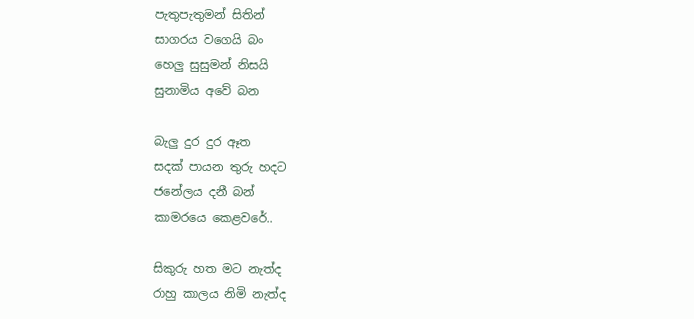පැතුපැතුමන් සිතින්
සාගරය වගෙයි බං
හෙලු සුසුමන් නිසයි
සුනාමිය අවේ බන

බැලු දුර දුර ඈත
සදක් පායන තුරු හදට
ජනේලය දනී බන්
කාමරයෙ කෙළවරේ..

සිකුරු හත මට නැත්ද
රාහු කාලය නිමි නැත්ද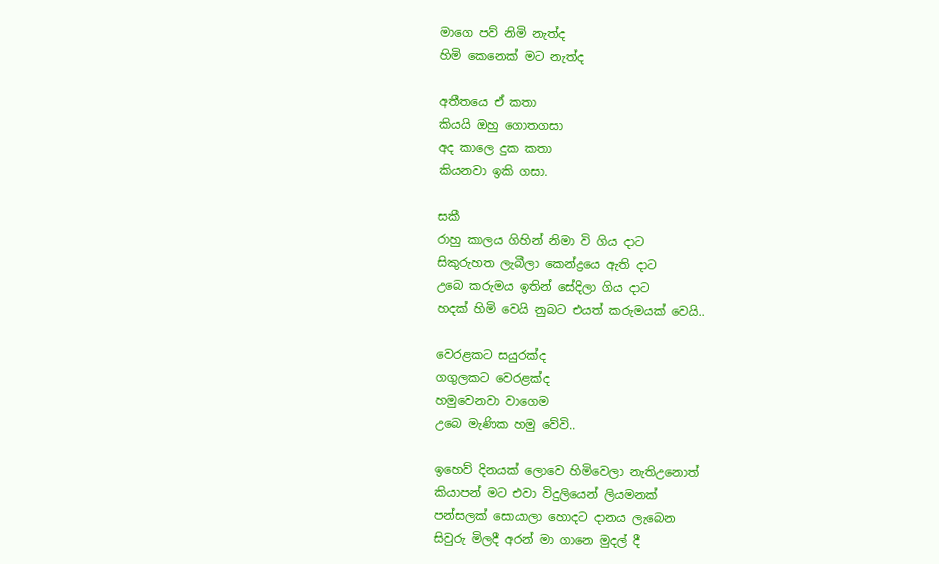මාගෙ පව් නිමි නැත්ද
හිමි කෙනෙක් මට නැත්ද

අතීතයෙ ඒ කතා
කියයි ඔහු ගොතගසා
අද කාලෙ දුක කතා
කියනවා ඉකි ගසා.

සකී
රාහු කාලය ගිහින් නිමා වි ගිය දාට
සිකුරුහත ලැබීලා කෙන්ද්‍රයෙ ඇති දාට
උබෙ කරුමය ඉතින් සේදිලා ගිය දාට
හදක් හිමි වෙයි නුබට එයත් කරුමයක් වෙයි..

වෙරළකට සයුරක්ද
ගගුලකට වෙරළක්ද
හමුවෙනවා වාගෙම
උබෙ මැණික හමු වේවි..

ඉහෙව් දිනයක් ලොවෙ හිමිවෙලා නැතිඋනොත්
කියාපන් මට එවා විදුලියෙන් ලියමනක්
පන්සලක් සොයාලා හොදට දානය ලැබෙන
සිවුරු මිලදී අරන් මා ගානෙ මුදල් දී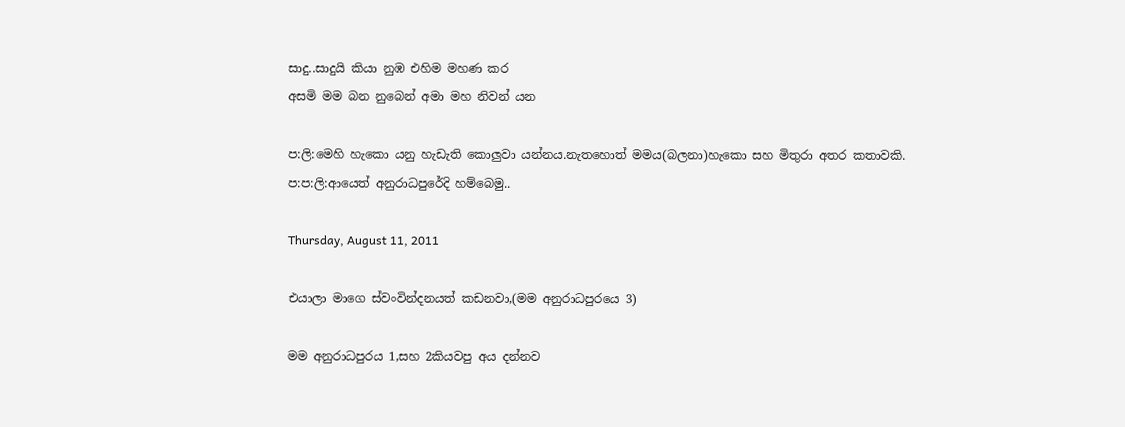සාදු..සාදුයි කියා නුඹ එහිම මහණ කර
අසමි මම බන නුබෙන් අමා මහ නිවන් යන

ප:ලි:මෙහි හැකො යනු හැඩැති කොලුවා යන්නය.නැතහොත් මමය(බලනා)හැකො සහ මිතුරා අතර කතාවකි.
ප:ප:ලි:ආයෙත් අනුරාධපුරේදි හම්බෙමු..

Thursday, August 11, 2011

එයාලා මාගෙ ස්වංවින්දනයත් කඩනවා,(මම අනුරාධපුරයෙ 3)

මම අනුරාධපුරය 1,සහ 2කියවපු අය දන්නව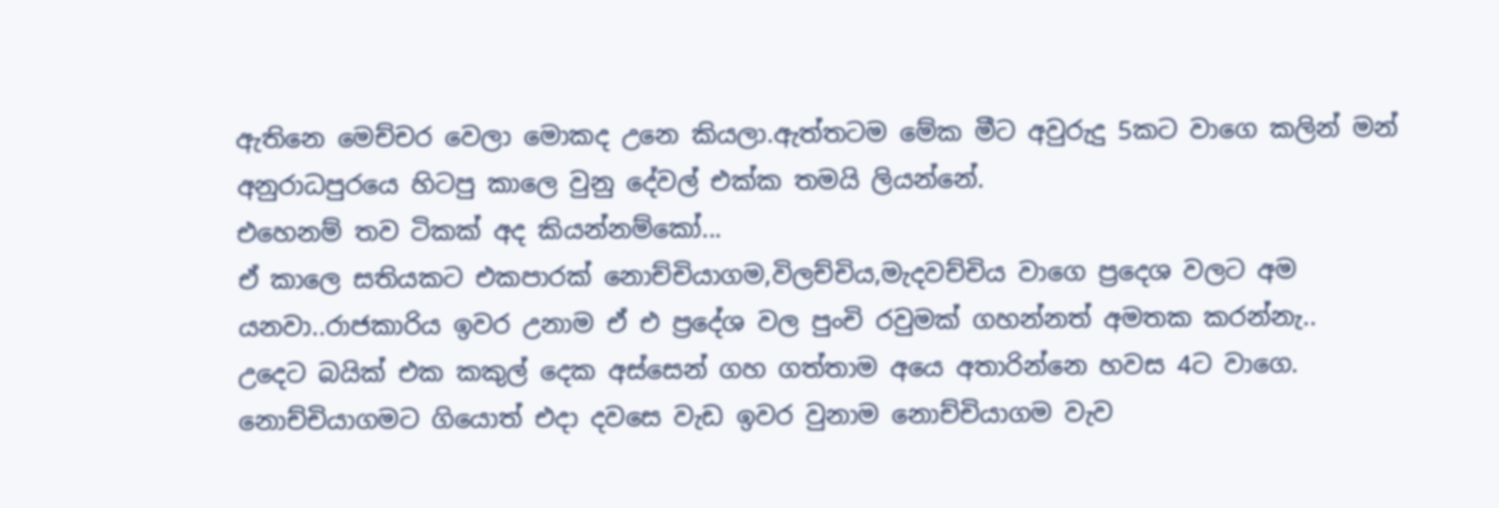ඇතිනෙ මෙච්චර වෙලා මොකද උනෙ කියලා.ඇත්තටම මේක මීට අවුරුදු 5කට වාගෙ කලින් මන් අනුරාධපුරයෙ හිටපු කාලෙ වුනු දේවල් එක්ක තමයි ලියන්නේ.
එහෙනම් තව ටිකක් අද කියන්නම්කෝ...
ඒ කාලෙ සතියකට එකපාරක් නොච්චියාගම,විලච්චිය,මැදවච්චිය වාගෙ ප්‍රදෙශ වලට අම යනවා..රාජකාරිය ඉවර උනාම ඒ එ ප්‍රදේශ වල පුංචි රවුමක් ගහන්නත් අමතක කරන්නැ..
උදෙට බයික් එක කකුල් දෙක අස්සෙන් ගහ ගත්තාම අයෙ අතාරින්නෙ හවස 4ට වාගෙ.
නොච්චියාගමට ගියොත් එදා දවසෙ වැඩ ඉවර වුනාම නොච්චියාගම වැව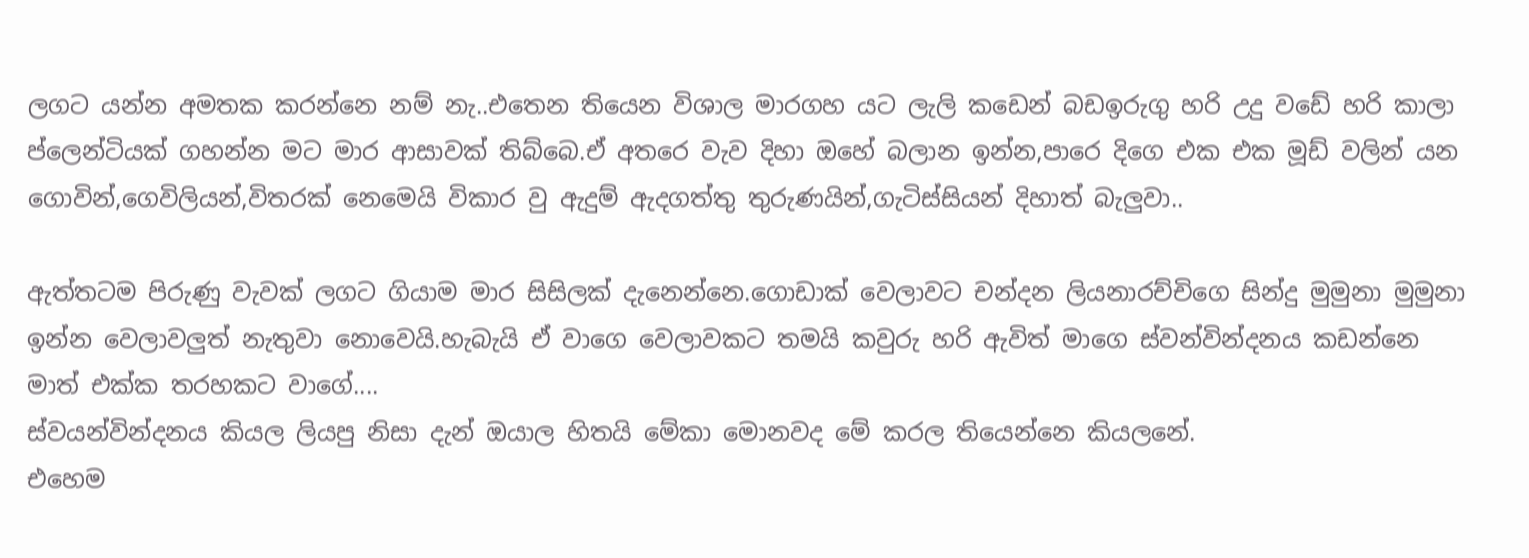ලගට යන්න අමතක කරන්නෙ නම් නැ..එතෙන තියෙන විශාල මාරගහ යට ලැලි කඩෙන් බඩඉරුගු හරි උදු වඩේ හරි කාලා ප්ලෙන්ටියක් ගහන්න මට මාර ආසාවක් තිබ්බෙ.ඒ අතරෙ වැව දිහා ඔහේ බලාන ඉන්න,පාරෙ දිගෙ එක එක මූඩ් වලින් යන ගොවින්,ගෙවිලියන්,විතරක් නෙමෙයි විකාර වු ඇදුම් ඇදගත්තු තුරුණයින්,ගැටිස්සියන් දිහාත් බැලුවා..

ඇත්තටම පිරුණු වැවක් ලගට ගියාම මාර සිසිලක් දැනෙන්නෙ.ගොඩාක් වෙලාවට චන්දන ලියනාරච්චිගෙ සින්දු මුමුනා මුමුනා ඉන්න වෙලාවලුත් නැතුවා නොවෙයි.හැබැයි ඒ වාගෙ වෙලාවකට තමයි කවුරු හරි ඇවිත් මාගෙ ස්වන්වින්දනය කඩන්නෙ මාත් එක්ක තරහකට වාගේ....
ස්වයන්වින්දනය කියල ලියපු නිසා දැන් ඔයාල හිතයි මේකා මොනවද මේ කරල තියෙන්නෙ කියලනේ.
එහෙම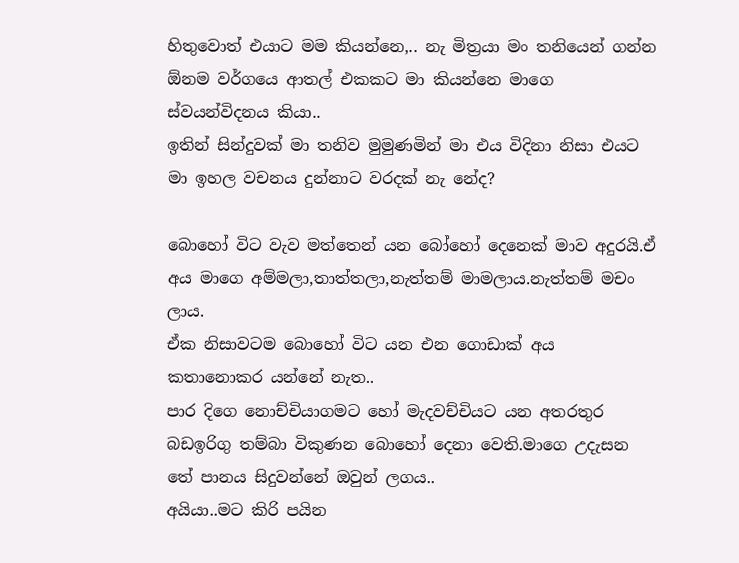හිතුවොත් එයාට මම කියන්නෙ,.. නැ මිත්‍රයා මං තනියෙන් ගන්න ඕනම වර්ගයෙ ආතල් එකකට මා කියන්නෙ මාගෙ ස්වයන්විදනය කියා..
ඉතින් සින්දුවක් මා තනිව මුමුණමින් මා එය විදිනා නිසා එයට මා ඉහල වචනය දුන්නාට වරදක් නැ නේද?

බොහෝ විට වැව මත්තෙන් යන බෝහෝ දෙනෙක් මාව අදුරයි.ඒ අය මාගෙ අම්මලා,තාත්තලා,නැත්තම් මාමලාය.නැත්තම් මචං ලාය.
ඒක නිසාවටම බොහෝ විට යන එන ගොඩාක් අය කතානොකර යන්නේ නැත..
පාර දිගෙ නොච්චියාගමට හෝ මැදවච්චියට යන අතරතුර බඩඉරිගු තම්බා විකුණන බොහෝ දෙනා වෙති.මාගෙ උදැසන තේ පානය සිදුවන්නේ ඔවුන් ලගය..
අයියා..මට කිරි පයින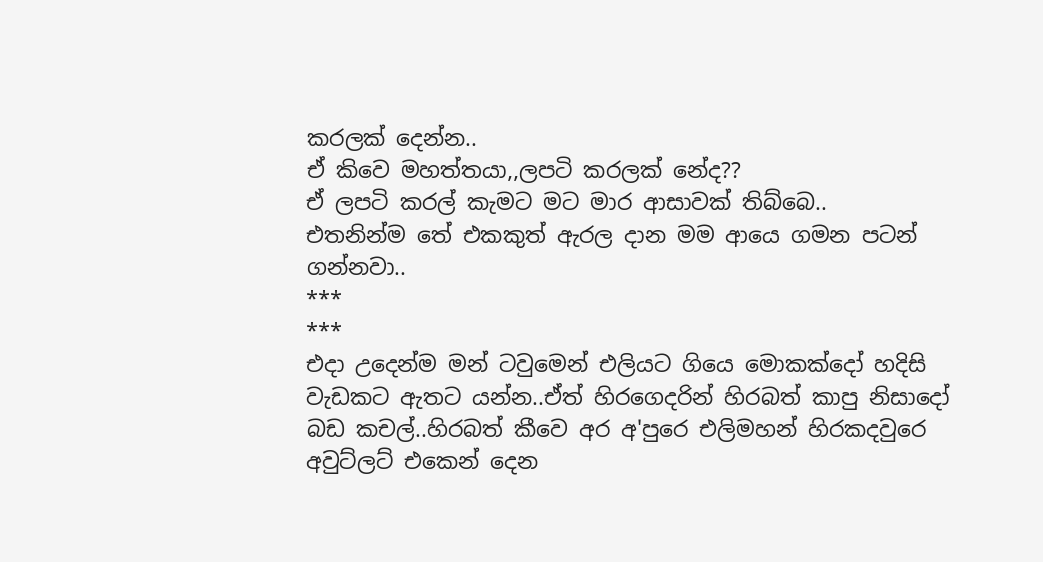කරලක් දෙන්න..
ඒ කිවෙ මහත්තයා,,ලපටි කරලක් නේද??
ඒ ලපටි කරල් කැමට මට මාර ආසාවක් තිබ්බෙ..
එතනින්ම තේ එකකුත් ඇරල දාන මම ආයෙ ගමන පටන් ගන්නවා..
***
***
එදා උදෙන්ම මන් ටවුමෙන් එලියට ගියෙ මොකක්දෝ හදිසි වැඩකට ඇතට යන්න..ඒත් හිරගෙදරින් හිරබත් කාපු නිසාදෝ බඩ කචල්..හිරබත් කීවෙ අර අ'පුරෙ එලිමහන් හිරකදවුරෙ අවුට්ලට් එකෙන් දෙන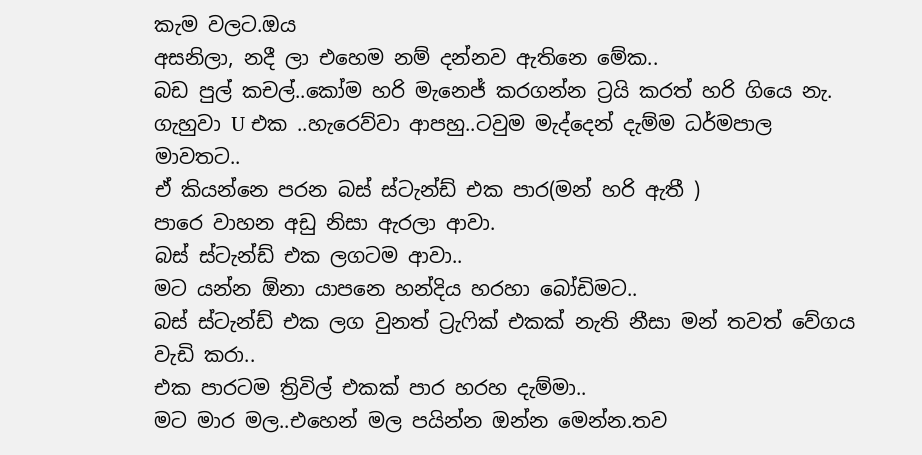කැම වලට.ඔය
අසනිලා, නදී ලා එහෙම නම් දන්නව ඇතිනෙ මේක..
බඩ පුල් කචල්..කෝම හරි මැනෙජ් කරගන්න ට්‍රයි කරත් හරි ගියෙ නැ.
ගැහුවා U එක ..හැරෙව්වා ආපහු..ටවුම මැද්දෙන් දැම්ම ධර්මපාල මාවතට..
ඒ කියන්නෙ පරන බස් ස්ටැන්ඩ් එක පාර(මන් හරි ඇතී )
පාරෙ වාහන අඩු නිසා ඇරලා ආවා.
බස් ස්ටැන්ඩ් එක ලගටම ආවා..
මට යන්න ඕනා යාපනෙ හන්දිය හරහා බෝඩිමට..
බස් ස්ටැන්ඩ් එක ලග වුනත් ට්‍රැෆික් එකක් නැති නීසා මන් තවත් වේගය වැඩි කරා..
එක පාරටම ත්‍රිවිල් එකක් පාර හරහ දැම්මා..
මට මාර මල..එහෙන් මල පයින්න ඔන්න මෙන්න.තව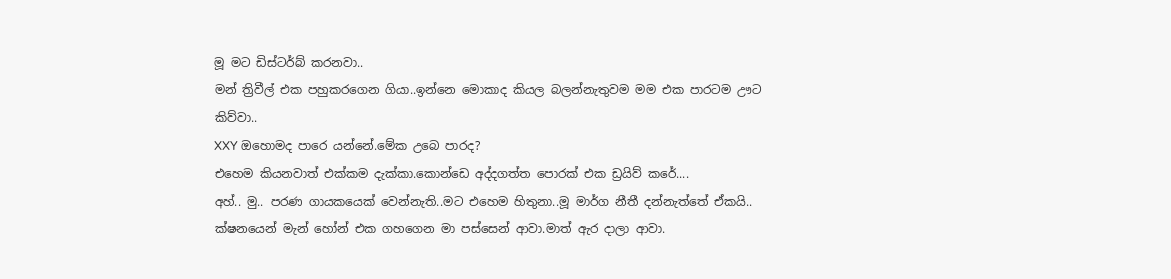මූ මට ඩිස්ටර්බ් කරනවා..
මන් ත්‍රිවීල් එක පහුකරගෙන ගියා..ඉන්නෙ මොකාද කියල බලන්නැතුවම මම එක පාරටම ඌට කිව්වා..
XXY ඔහොමද පාරෙ යන්නේ.මේක උබෙ පාරද?
එහෙම කියනවාත් එක්කම දැක්කා.කොන්ඩෙ අද්දගත්ත පොරක් එක ඩ්‍රයිව් කරේ....
අහ්.. මු.. පරණ ගායකයෙක් වෙන්නැති..මට එහෙම හිතුනා..මූ මාර්ග නීතී දන්නැත්තේ ඒකයි..
ක්ෂනයෙන් මැන් හෝන් එක ගහගෙන මා පස්සෙන් ආවා.මාත් ඇර දාලා ආවා.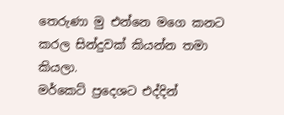තෙරුණා මු එන්නෙ මගෙ කනට කරල සින්දුවක් කියන්න තමා කියලා.
මර්කෙට් ප්‍රදෙශට එද්දින්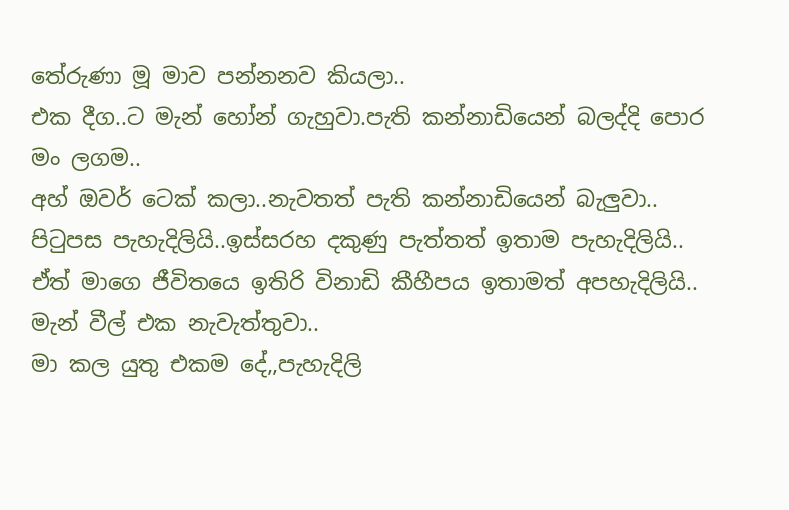තේරුණා මූ මාව පන්නනව කියලා..
එක දීග..ට මැන් හෝන් ගැහුවා.පැති කන්නාඩියෙන් බලද්දි පොර මං ලගම..
අහ් ඔවර් ටෙක් කලා..නැවතත් පැති කන්නාඩියෙන් බැලුවා..
පිටුපස පැහැදිලියි..ඉස්සරහ දකුණු පැත්තත් ඉතාම පැහැදිලියි..
ඒත් මාගෙ ජීවිතයෙ ඉතිරි විනාඩි කීහීපය ඉතාමත් අපහැදිලියි..
මැන් වීල් එක නැවැත්තුවා..
මා කල යුතු එකම දේ,,පැහැදිලි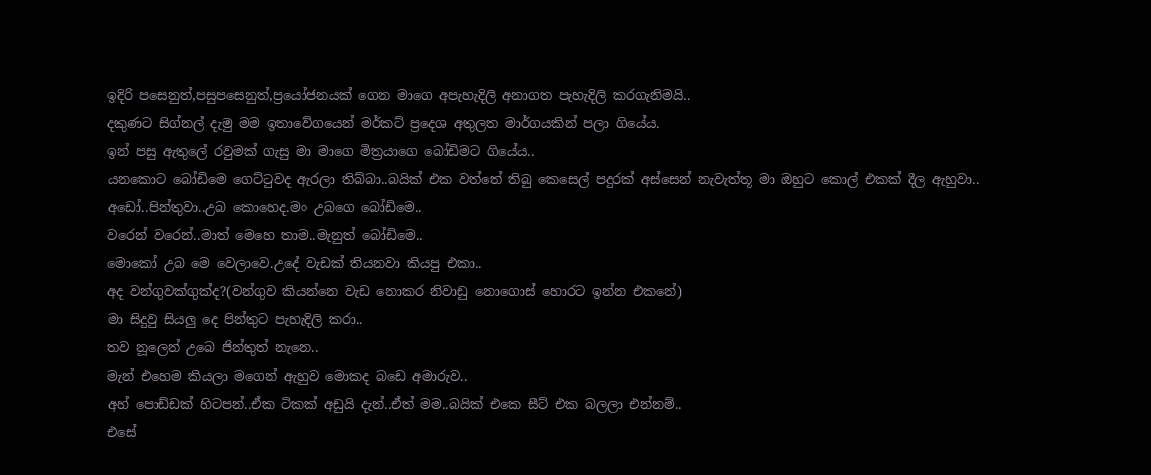ඉදිරි පසෙනුත්,පසුපසෙනුත්,ප්‍රයෝජනයක් ගෙන මාගෙ අපැහැදිලි අනාගත පැහැදිලි කරගැනිමයි..
දකුණට සිග්නල් දැමු මම ඉතාවේගයෙන් මර්කට් ප්‍රදෙශ අතුලත මාර්ගයකින් පලා ගියේය.
ඉන් පසු ඇතුලේ රවුමක් ගැසු මා මාගෙ මිත්‍රයාගෙ බෝඩිමට ගියේය..
යනකොට බෝඩිමෙ ගෙට්ටුවද ඇරලා තිබ්බා..බයික් එක වත්තේ තිබු කෙසෙල් පදුරක් අස්සෙන් නැවැත්තූ මා ඔහුට කොල් එකක් දීල ඇහුවා..
අඩෝ..පින්තුවා..උබ කොහෙද.මං උබගෙ බෝඩිමෙ..
වරෙන් වරෙන්..මාත් මෙහෙ තාම..මැනුත් බෝඩිමෙ..
මොකෝ උබ මෙ වෙලාවෙ.උදේ වැඩක් තියනවා කියපු එකා..
අද වන්ගුවක්ගුක්ද?(වන්ගුව කියන්නෙ වැඩ නොකර නිවාඩු නොගොස් හොරට ඉන්න එකනේ)
මා සිදුවු සියලු දෙ පින්තුට පැහැදිලි කරා..
තව නූලෙන් උබෙ ජින්තුත් නැනෙ..
මැන් එහෙම කියලා මගෙන් ඇහුව මොකද බඩෙ අමාරුව..
අහ් පොඩ්ඩක් හිටපන්..ඒක ටිකක් අඩුයි දැන්..ඒත් මම..බයික් එකෙ සීට් එක බලලා එන්නම්..
එසේ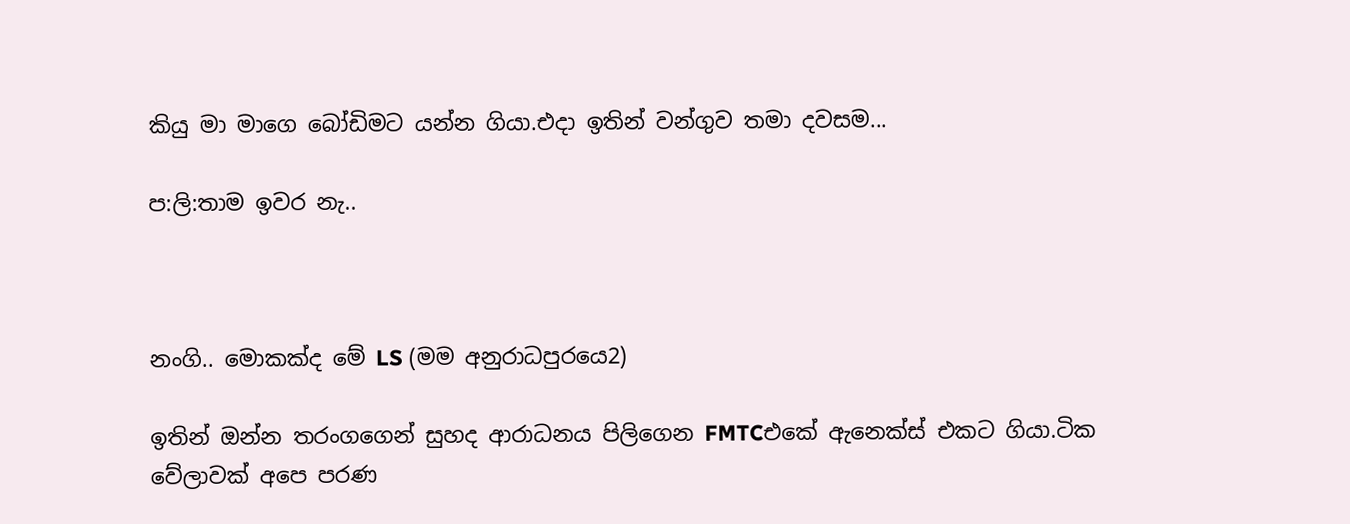කියු මා මාගෙ බෝඩිමට යන්න ගියා.එදා ඉතින් වන්ගුව තමා දවසම...

ප:ලි:තාම ඉවර නැ..



නංගි.. මොකක්ද මේ LS (මම අනුරාධපුරයෙ2)

ඉතින් ඔන්න තරංගගෙන් සුහද ආරාධනය පිලිගෙන FMTCඑකේ ඇනෙක්ස් එකට ගියා.ටික වේලාවක් අපෙ පරණ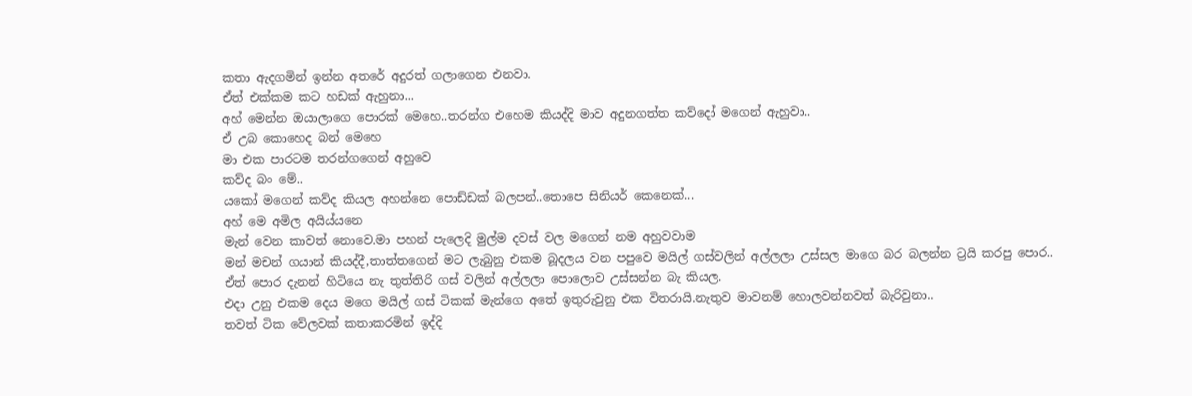කතා ඇදගමින් ඉන්න අතරේ අදුරත් ගලාගෙන එනවා.
ඒත් එක්කම කට හඩක් ඇහුනා...
අහ් මෙන්න ඔයාලාගෙ පොරක් මෙහෙ..තරන්ග එහෙම කියද්දි මාව අදුනගත්ත කව්දෝ මගෙන් ඇහුවා..
ඒ උබ කොහෙද බන් මෙහෙ
මා එක පාරටම තරන්ගගෙන් අහුවෙ
කව්ද බං මේ..
යකෝ මගෙන් කව්ද කියල අහන්නෙ පොඩ්ඩක් බලපන්..තොපෙ සිනියර් කෙනෙක්...
අහ් මෙ අමිල අයිය්යනෙ
මැන් වෙන කාවත් නොවෙ.මා පහන් පැලෙදි මුල්ම දවස් වල මගෙන් නම අහුවවාම
මන් මචන් ගයාන් කියද්දී,තාත්තගෙන් මට ලැබුනු එකම බූදලය වන පපුවෙ මයිල් ගස්වලින් අල්ලලා උස්සල මාගෙ බර බලන්න ට්‍රයි කරපු පොර..
ඒත් පොර දැනන් හිටියෙ නැ තුත්තිරි ගස් වලින් අල්ලලා පොලොව උස්සන්න බැ කියල.
එදා උනු එකම දෙය මගෙ මයිල් ගස් ටිකක් මැන්ගෙ අතේ ඉතුරුවුනු එක විතරායි.නැතුව මාවනම් හොලවන්නවත් බැරිවුනා..
තවත් ටික වේලවක් කතාකරමින් ඉද්දි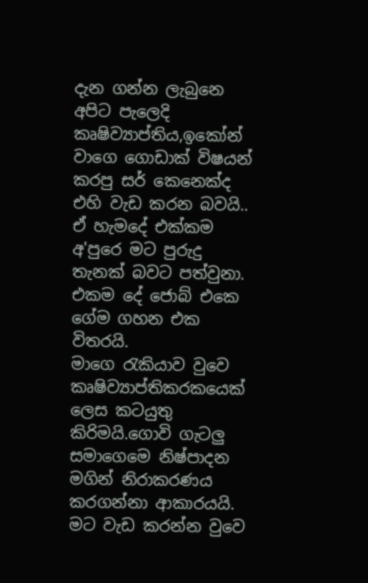දැන ගන්න ලැබුනෙ අපිට පැලෙදි කෘෂිව්‍යාප්තිය,ඉකෝන් වාගෙ ගොඩාක් විෂයන් කරපු සර් කෙනෙක්ද එහි වැඩ කරන බවයි..
ඒ හැමදේ එක්කම අ'පුරෙ මට පුරුදු තැනක් බවට පත්වුනා.
එකම දේ ජොබ් එකෙ ගේම ගහන එක විතරයි.
මාගෙ රැකියාව වුවෙ කෘෂිව්‍යාප්තිකරකයෙක් ලෙස කටයුතු කිරිමයි.ගොවි ගැටලු සමාගෙමෙ නිෂ්පාදන මගින් නිරාකරණය කරගන්නා ආකාරයයි.
මට වැඩ කරන්න වුවෙ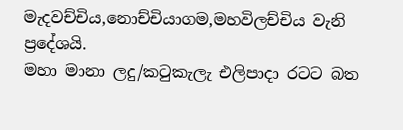මැදවච්චිය,නොච්චියාගම,මහවිලච්චිය වැනි ප්‍රදේශයි.
මහා මානා ලදු/කටුකැලැ එලිපාදා රටට බත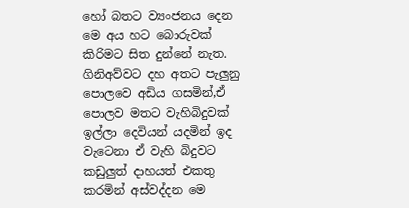හෝ බතට ව්‍යංජනය දෙන මෙ අය හට බොරුවක් කිරිමට සිත දුන්නේ නැත.
ගිනිඅව්වට දහ අතට පැලුනු පොලවෙ අඩිය ගසමින්,ඒ පොලව මතට වැහිබිදුවක් ඉල්ලා දෙවියන් යදමින් ඉද වැටෙනා ඒ වැහි බිදුවට කඩුලුත් දාහයත් එකතු කරමින් අස්වද්දන මෙ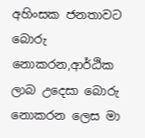අහිංසක ජනතාවට බොරු නොකරන,ආර්ඨික ලාබ උදෙසා බොරු නොකරන ලෙස මා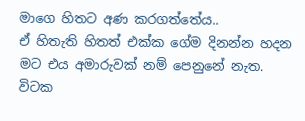මාගෙ හිතට අණ කරගත්තේය..
ඒ හිතැති හිතත් එක්ක ගේම දිනන්න හදන මට එය අමාරුවක් නම් පෙනුනේ නැත.
විටක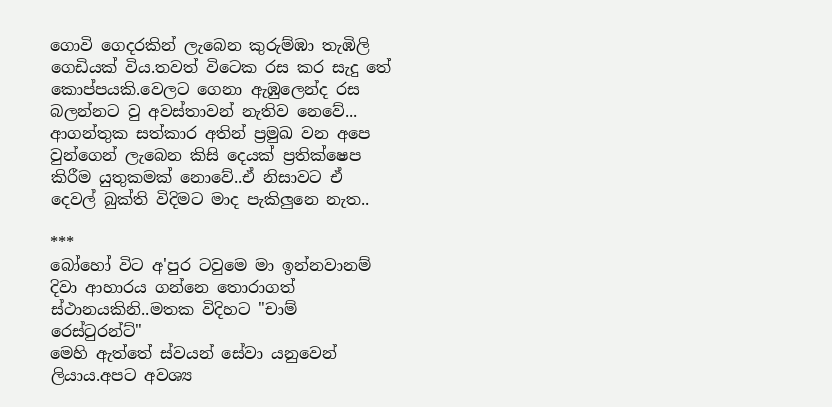ගොවි ගෙදරකින් ලැබෙන කුරුම්ඹා තැඹිලි ගෙඩියක් විය.තවත් විටෙක රස කර සැදු තේ කොප්පයකි.වෙලට ගෙනා ඇඹුලෙන්ද රස බලන්නට වු අවස්තාවන් නැතිව නෙවේ...
ආගන්තුක සත්කාර අතින් ප්‍රමුඛ වන අපෙ වුන්ගෙන් ලැබෙන කිසි දෙයක් ප්‍රතික්ෂෙප කිරීම යුතුකමක් නොවේ..ඒ නිසාවට ඒ දෙවල් බුක්ති විදිමට මාද පැකිලුනෙ නැත..

***
බෝහෝ විට අ'පුර ටවුමෙ මා ඉන්නවානම් දිවා ආහාරය ගන්නෙ තොරාගත් ස්ථානයකිනි..මතක විදිහට "චාම් රෙස්ටුරන්ට්"
මෙහි ඇත්තේ ස්වයන් සේවා යනුවෙන් ලියාය.අපට අවශ්‍ය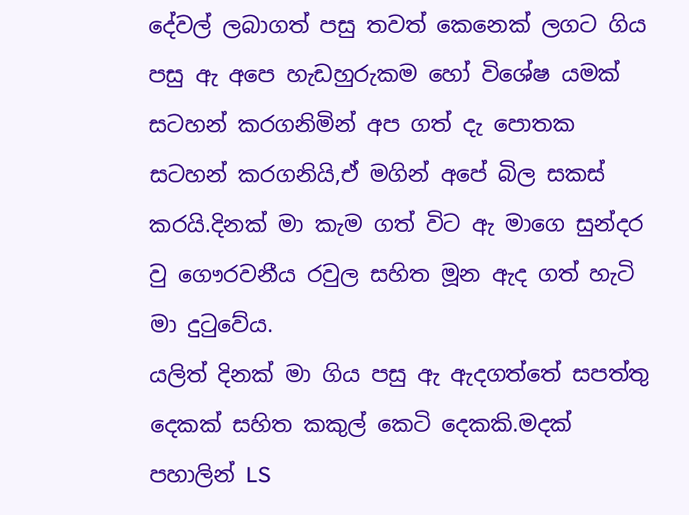දේවල් ලබාගත් පසු තවත් කෙනෙක් ලගට ගිය පසු ඇ අපෙ හැඩහුරුකම හෝ විශේෂ යමක් සටහන් කරගනිමින් අප ගත් දැ පොතක සටහන් කරගනියි,ඒ මගින් අපේ බිල සකස් කරයි.දිනක් මා කැම ගත් විට ඇ මාගෙ සුන්දර වු ගෞරවනීය රවුල සහිත මූන ඇද ගත් හැටි මා දුටුවේය.
යලිත් දිනක් මා ගිය පසු ඇ ඇදගත්තේ සපත්තු දෙකක් සහිත කකුල් කෙටි දෙකකි.මදක් පහාලින් LS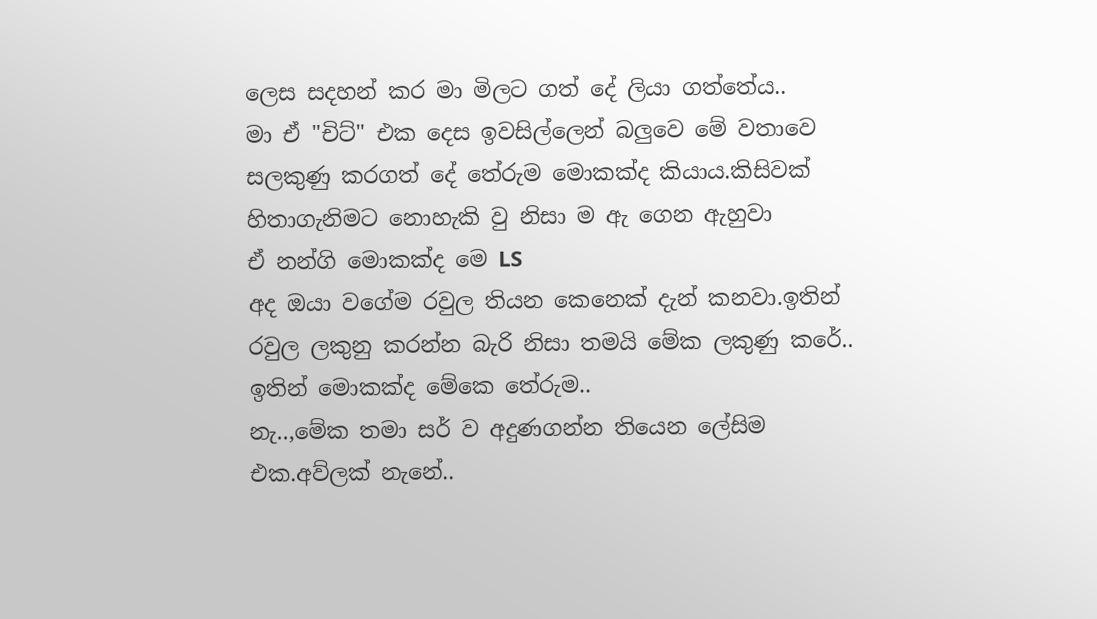ලෙස සදහන් කර මා මිලට ගත් දේ ලියා ගත්තේය..
මා ඒ "චිට්" එක දෙස ඉවසිල්ලෙන් බලුවෙ මේ වතාවෙ සලකුණු කරගත් දේ තේරුම මොකක්ද කියාය.කිසිවක් හිතාගැනිමට නොහැකි වු නිසා ම ඇ ගෙන ඇහුවා
ඒ නන්ගි මොකක්ද මෙ LS
අද ඔයා වගේම රවුල තියන කෙනෙක් දැන් කනවා.ඉතින් රවුල ලකුනු කරන්න බැරි නිසා තමයි මේක ලකුණු කරේ..
ඉතින් මොකක්ද මේකෙ තේරුම..
නැ..,මේක තමා සර් ව අදුණගන්න තියෙන ලේසිම එක.අව්ලක් නැනේ..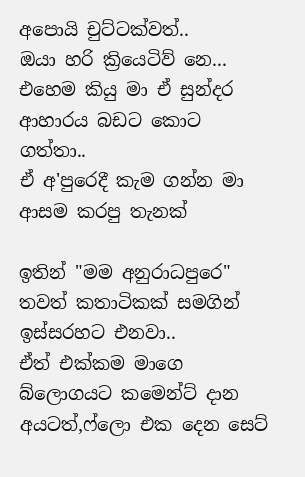අපොයි චුට්ටක්වත්..
ඔයා හරි ක්‍රියෙටිව් නෙ...
එහෙම කියු මා ඒ සුන්දර ආහාරය බඩට කොට ගත්තා..
ඒ අ'පුරෙදී කැම ගන්න මා ආසම කරපු තැනක්

ඉතින් "මම අනුරාධපුරෙ" තවත් කතාටිකක් සමගින් ඉස්සරහට එනවා..
ඒත් එක්කම මාගෙ බ්ලොගයට කමෙන්ට් දාන අයටත්,ෆ්ලො එක දෙන සෙට්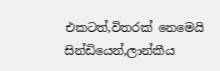එකටත්,විතරක් නෙමෙයි සින්ඩියෙන්,ලාන්කීය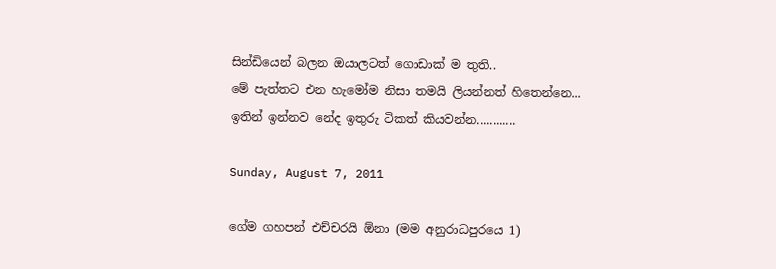සින්ඩියෙන් බලන ඔයාලටත් ගොඩාක් ම තුති..
මේ පැත්තට එන හැමෝම නිසා තමයි ලියන්නත් හිතෙන්නෙ...
ඉතින් ඉන්නව නේද ඉතුරු ටිකත් කියවන්න............

Sunday, August 7, 2011

ගේම ගහපන් එච්චරයි ඕනා (මම අනුරාධපුරයෙ 1)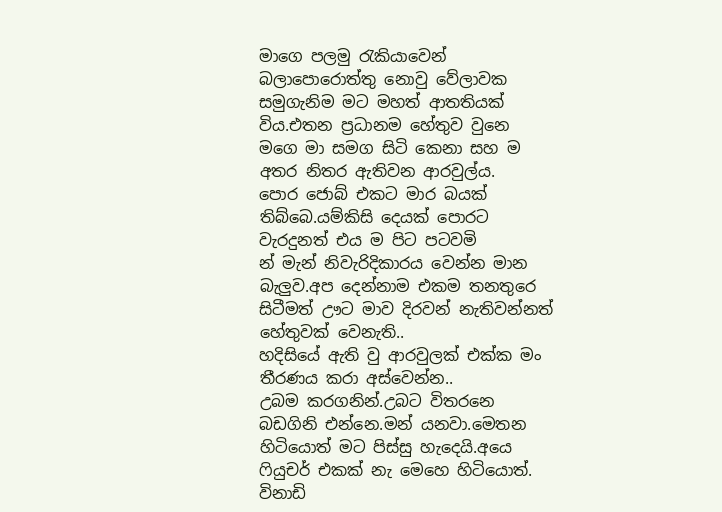මාගෙ පලමු රැකියාවෙන් බලාපොරොත්තු නොවු වේලාවක සමුගැනිම මට මහත් ආතතියක් විය.එතන ප්‍රධානම හේතුව වුනෙ මගෙ මා සමග සිටි කෙනා සහ ම අතර නිතර ඇතිවන ආරවුල්ය.
පොර ජොබ් එකට මාර බයක් තිබ්බෙ.යම්කිසි දෙයක් පොරට වැරදුනත් එය ම පිට පටවමි
න් මැන් නිවැරිදිකාරය වෙන්න මාන බැලුව.අප දෙන්නාම එකම තනතුරෙ සිටීමත් ඌට මාව දිරවන් නැතිවන්නත් හේතුවක් වෙනැති..
හදිසියේ ඇති වු ආරවුලක් එක්ක මං තීරණය කරා අස්වෙන්න..
උබම කරගනින්.උබට විතරනෙ බඩගිනි එන්නෙ.මන් යනවා.මෙතන හිටියොත් මට පිස්සු හැදෙයි.අයෙ ෆියුචර් එකක් නැ මෙහෙ හිටියොත්.
විනාඩි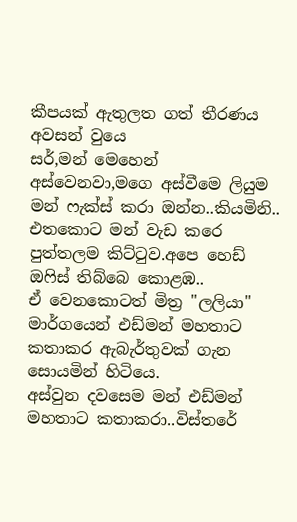කීපයක් ඇතුලත ගත් තීරණය අවසන් වුයෙ
සර්,මන් මෙහෙන් අස්වෙනවා,මගෙ අස්වීමෙ ලියුම මන් ෆැක්ස් කරා ඔන්න..කියමිනි..
එතකොට මන් වැඩ කරෙ පුත්තලම කිට්ටුව.අපෙ හෙඩ් ඔෆිස් තිබ්බෙ කොළඹ..
ඒ වෙනකොටත් මිත්‍ර "ලලියා" මාර්ගයෙන් එඩ්මන් මහතාට කතාකර ඇබැර්තුවක් ගැන සොයමින් හිටියෙ.
අස්වුන දවසෙම මන් එඩ්මන් මහතාට කතාකරා..විස්තරේ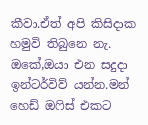කීවා.ඒත් අපි කිසිදාක හමුවි තිබුනෙ නැ.
ඔකේ,ඔයා එන සදුදා ඉන්ටර්විව් යන්න.මන් හෙඩ් ඔෆිස් එකට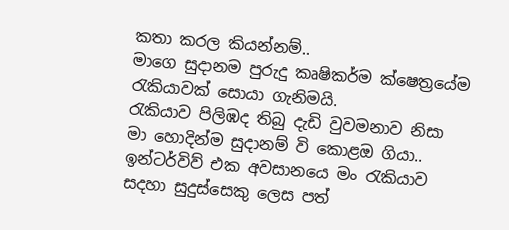කතා කරල කියන්නම්..
මාගෙ සුදානම පුරුදු කෘෂිකර්ම ක්ෂෙත්‍රයේම රැකියාවක් සොයා ගැනිමයි.
රැකියාව පිලිඹද තිබු දැඩි වුවමනාව නිසා මා හොදින්ම සුදානම් වි කොළඔ ගියා..
ඉන්ටර්විව් එක අවසානයෙ මං රැකියාව සදහා සුදුස්සෙකු ලෙස පත්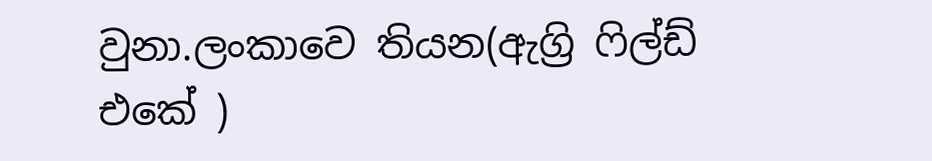වුනා.ලංකාවෙ තියන(ඇග්‍රි ෆිල්ඩ් එකේ )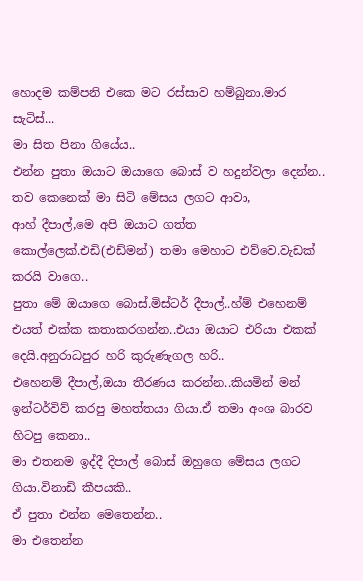හොදම කම්පනි එකෙ මට රස්සාව හම්බුනා.මාර සැටිස්...
මා සිත පිනා ගියේය..
එන්න පුතා ඔයාට ඔයාගෙ බොස් ව හදුන්වලා දෙන්න..
තව කෙනෙක් මා සිටි මේසය ලගට ආවා,
ආහ් දීපාල්,මෙ අපි ඔයාට ගත්ත කොල්ලෙක්.එඩි(එඩ්මන්) තමා මෙහාට එව්වෙ.වැඩක් කරයි වාගෙ..
පුතා මේ ඔයාගෙ බොස්.මිස්ටර් දීපාල්..හ්ම් එහෙනම් එයත් එක්ක කතාකරගන්න..එයා ඔයාට එරියා එකක් දෙයි.අනුරාධපුර හරි කුරුණැගල හරි..
එහෙනම් දීපාල්,ඔයා තීරණය කරන්න..කියමින් මන් ඉන්ටර්විව් කරපු මහත්තයා ගියා.ඒ තමා අංශ බාරව හිටපු කෙනා..
මා එතනම ඉද්දී දිපාල් බොස් ඔහුගෙ මේසය ලගට ගියා.විනාඩි කීපයකි..
ඒ පුතා එන්න මෙතෙන්න..
මා එතෙන්න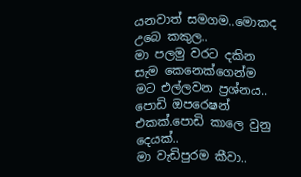යනවාත් සමගම..මොකද උබෙ කකුල..
මා පලමු වරට දකින සැම කෙනෙක්ගෙන්ම මට එල්ලවන ප්‍රශ්නය..
පොඩි ඔපරෙෂන් එකක්.පොඩි කාලෙ වුනු දෙයක්..
මා වැඩිපුරම කීවා..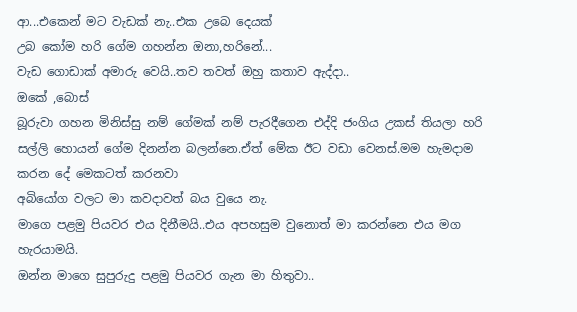ආ...එකෙන් මට වැඩක් නැ..එක උබෙ දෙයක්
උබ කෝම හරි ගේම ගහන්න ඔනා,හරිනේ...
වැඩ ගොඩාක් අමාරු වෙයි..තව තවත් ඔහු කතාව ඇද්දා..
ඔකේ ,බොස්
බූරුවා ගහන මිනිස්සු නම් ගේමක් නම් පැරදීගෙන එද්දි ජංගිය උකස් තියලා හරි සල්ලි හොයන් ගේම දිනන්න බලන්නෙ.ඒත් මේක ඊට වඩා වෙනස්.මම හැමදාම කරන දේ මෙකටත් කරනවා
අබියෝග වලට මා කවදාවත් බය වුයෙ නැ.
මාගෙ පළමු පියවර එය දිනීමයි..එය අපහසුම වුනොත් මා කරන්නෙ එය මග හැරයාමයි.
ඔන්න මාගෙ සුපුරුදු පළමු පියවර ගැන මා හිතුවා..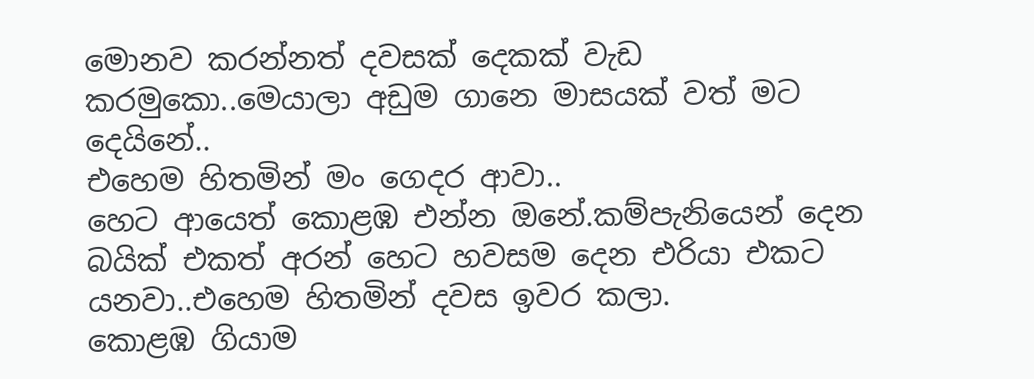මොනව කරන්නත් දවසක් දෙකක් වැඩ කරමුකො..මෙයාලා අඩුම ගානෙ මාසයක් වත් මට දෙයිනේ..
එහෙම හිතමින් මං ගෙදර ආවා..
හෙට ආයෙත් කොළඹ එන්න ඔනේ.කම්පැනියෙන් දෙන බයික් එකත් අරන් හෙට හවසම දෙන එරියා එකට යනවා..එහෙම හිතමින් දවස ඉවර කලා.
කොළඹ ගියාම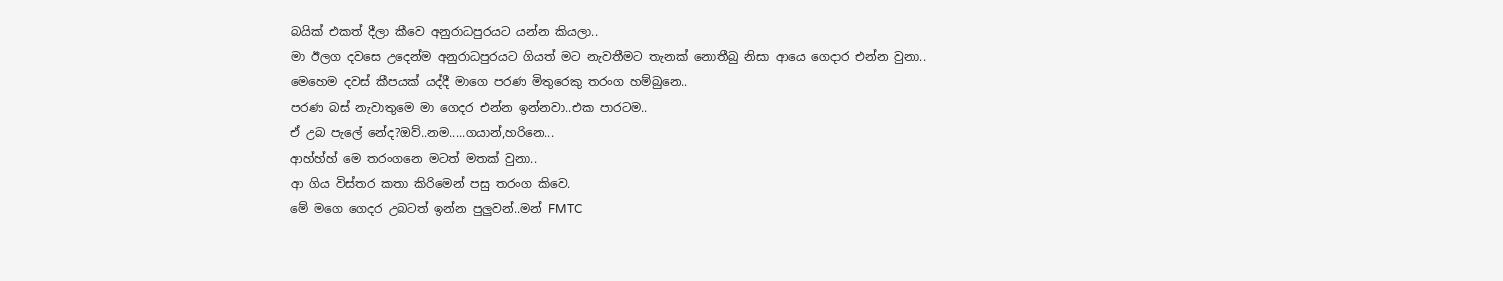බයික් එකත් දීලා කීවෙ අනුරාධපුරයට යන්න කියලා..
මා ඊලග දවසෙ උදෙන්ම අනුරාධපුරයට ගියත් මට නැවතීමට තැනක් නොතීබු නිසා ආයෙ ගෙදාර එන්න වුනා..
මෙහෙම දවස් කීපයක් යද්දී මාගෙ පරණ මිතුරෙකු තරංග හම්බුනෙ..
පරණ බස් නැවාතුමෙ මා ගෙදර එන්න ඉන්නවා..එක පාරටම..
ඒ උබ පැලේ නේද?ඔව්..නම.....ගයාන්,හරිනෙ...
ආහ්හ්හ් මෙ තරංගනෙ මටත් මතක් වුනා..
ආ ගිය විස්තර කතා කිරිමෙන් පසු තරංග කිවෙ.
මේ මගෙ ගෙදර උබටත් ඉන්න පුලුවන්..මන් FMTC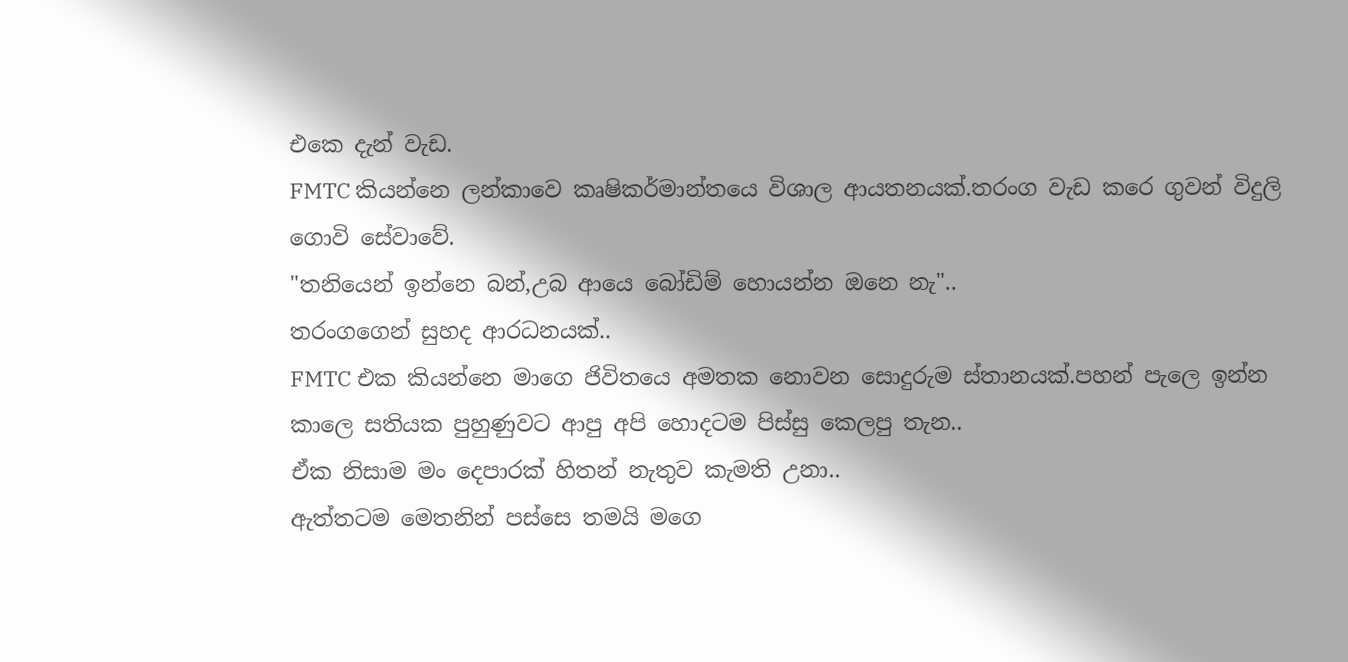එකෙ දැන් වැඩ.
FMTC කියන්නෙ ලන්කාවෙ කෘෂිකර්මාන්තයෙ විශාල ආයතනයක්.තරංග වැඩ කරෙ ගුවන් විදුලි ගොවි සේවාවේ.
"තනියෙන් ඉන්නෙ බන්,උබ ආයෙ බෝඩිම් හොයන්න ඔනෙ නැ"..
තරංගගෙන් සුහද ආරධනයක්..
FMTC එක කියන්නෙ මාගෙ ජිවිතයෙ අමතක නොවන සොදුරුම ස්තානයක්.පහන් පැලෙ ඉන්න කාලෙ සතියක පුහුණුවට ආපු අපි හොදටම පිස්සු කෙලපු තැන..
ඒක නිසාම මං දෙපාරක් හිතන් නැතුව කැමති උනා..
ඇත්තටම මෙතනින් පස්සෙ තමයි මගෙ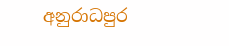අනුරාධපුර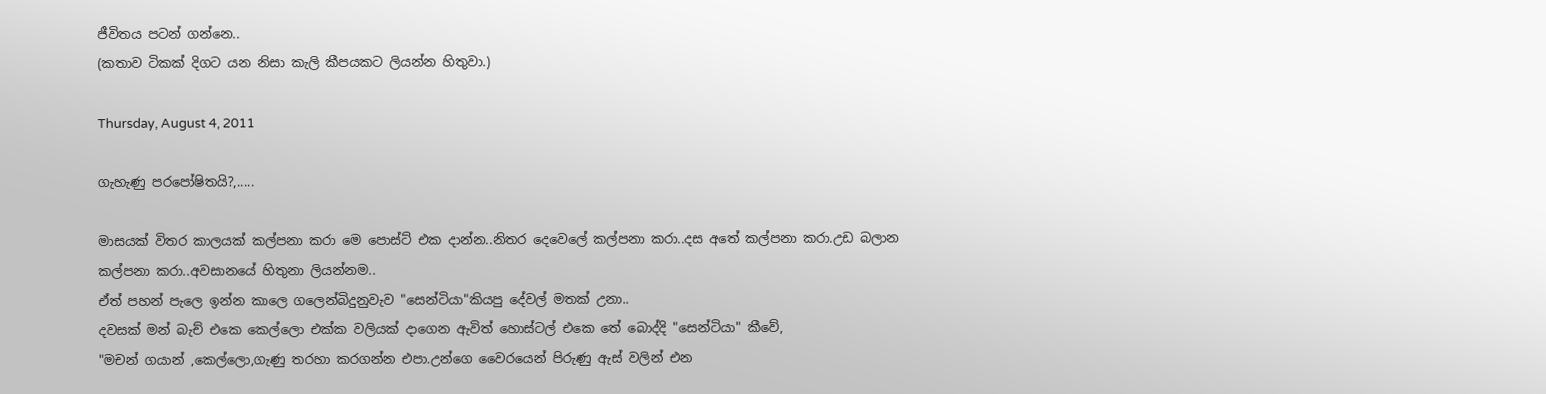ජීවිතය පටන් ගන්නෙ..
(කතාව ටිකක් දිගට යන නිසා කැලි කීපයකට ලියන්න හිතුවා.)

Thursday, August 4, 2011

ගැහැණු පරපෝෂිතයි?,.....

මාසයක් විතර කාලයක් කල්පනා කරා මෙ පොස්ට් එක දාන්න..නිතර දෙවෙලේ කල්පනා කරා..දස අතේ කල්පනා කරා.උඩ බලාන කල්පනා කරා..අවසානයේ හිතුනා ලියන්නම..
ඒත් පහන් පැලෙ ඉන්න කාලෙ ගලෙන්බිදුනුවැව "සෙන්ටියා"කියපු දේවල් මතක් උනා..
දවසක් මන් බැච් එකෙ කෙල්ලො එක්ක වලියක් දාගෙන ඇවිත් හොස්ටල් එකෙ තේ බොද්දි "සෙන්ටියා" කීවේ,
"මචන් ගයාන් ,කෙල්ලො,ගැණු තරහා කරගන්න එපා.උන්ගෙ වෛරයෙන් පිරුණු ඇස් වලින් එන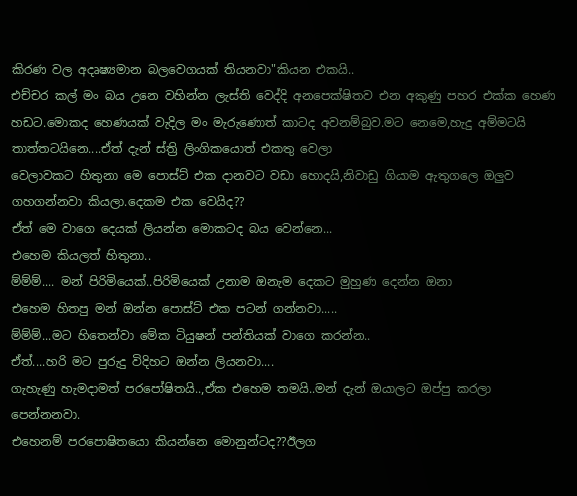කිරණ වල අදෘෂ්‍යමාන බලවෙගයක් තියනවා"කියන එකයි..
එච්චර කල් මං බය උනෙ වහින්න ලැස්ති වෙද්දි අනපෙක්ෂිතව එන අකුණු පහර එක්ක හෙණ හඩට.මොකද හෙණයක් වැදිල මං මැරුණොත් කාටද අවනම්බුව.මට නෙමෙ,හැදු අම්මටයි තාත්තටයිනෙ....ඒත් දැන් ස්ත්‍රි ලිංගිකයොත් එකතු වෙලා
වෙලාවකට හිතුනා මෙ පොස්ට් එක දානවට වඩා හොදයි,නිවාඩු ගියාම ඇතුගලෙ ඔලුව ගහගන්නවා කියලා.දෙකම එක වෙයිද??
ඒත් මෙ වාගෙ දෙයක් ලියන්න මොකටද බය වෙන්නෙ...
එහෙම කියලත් හිතුනා..
ම්ම්ම්.... මන් පිරිමියෙක්..පිරිමියෙක් උනාම ඔනැම දෙකට මුහුණ දෙන්න ඔනා
එහෙම හිතපු මන් ඔන්න පොස්ට් එක පටන් ගන්නවා.....
ම්ම්ම්...මට හිතෙන්වා මේක ටියුෂන් පන්තියක් වාගෙ කරන්න..
ඒත්....හරි මට පුරුදු විදිහට ඔන්න ලියනවා....
ගැහැණු හැමදාමත් පරපෝෂිතයි..,ඒක එහෙම තමයි..මන් දැන් ඔයාලට ඔප්පු කරලා පෙන්නනවා.
එහෙනම් පරපොෂිතයො කියන්නෙ මොනුන්ටද??ඊලග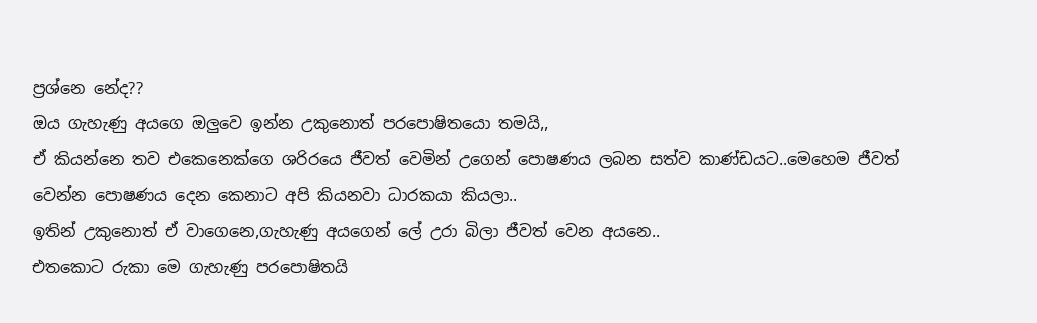ප්‍රශ්නෙ නේද??
ඔය ගැහැණු අයගෙ ඔලුවෙ ඉන්න උකුනොත් පරපොෂිතයො තමයි,,
ඒ කියන්නෙ තව එකෙනෙක්ගෙ ශරිරයෙ ජීවත් වෙමින් උගෙන් පොෂණය ලබන සත්ව කාණ්ඩයට..මෙහෙම ජීවත් වෙන්න පොෂණය දෙන කෙනාට අපි කියනවා ධාරකයා කියලා..
ඉතින් උකුනොත් ඒ වාගෙනෙ,ගැහැණු අයගෙන් ලේ උරා බිලා ජීවත් වෙන අයනෙ..
එතකොට රුකා මෙ ගැහැණු පරපොෂිතයි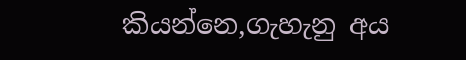කියන්නෙ,ගැහැනු අය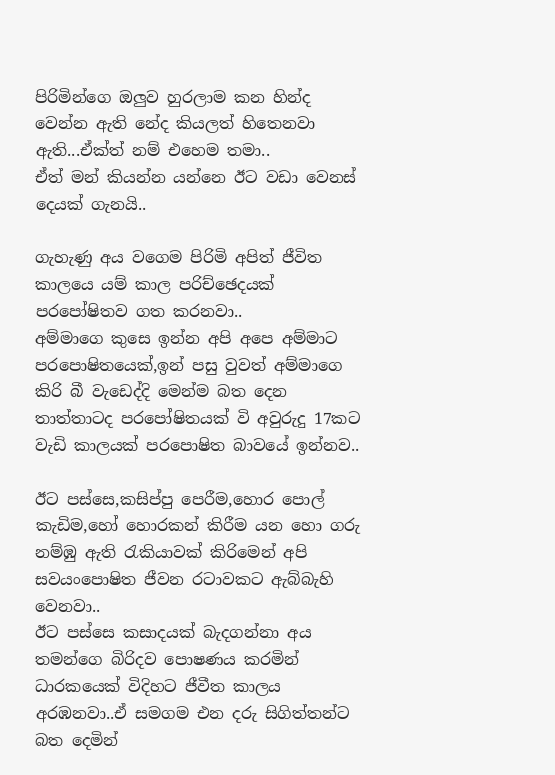පිරිමින්ගෙ ඔලුව හුරලාම කන හින්ද වෙන්න ඇති නේද කියලත් හිතෙනවා ඇති...ඒක්ත් නම් එහෙම තමා..
ඒත් මන් කියන්න යන්නෙ ඊට වඩා වෙනස් දෙයක් ගැනයි..

ගැහැණු අය වගෙම පිරිමි අපිත් ජීවිත කාලයෙ යම් කාල පරිච්ඡෙදයක් පරපෝෂිතව ගත කරනවා..
අම්මාගෙ කුසෙ ඉන්න අපි අපෙ අම්මාට පරපොෂිතයෙක්,ඉන් පසු වුවත් අම්මාගෙ කිරි බී වැඩෙද්දි මෙන්ම බත දෙන තාත්තාටද පරපෝෂිතයක් වි අවුරුදු 17කට වැඩි කාලයක් පරපොෂිත බාවයේ ඉන්නව..

ඊට පස්සෙ,කසිප්පු පෙරීම,හොර පොල් කැඩිම,හෝ හොරකන් කිරීම යන හො ගරු නම්ඹු ඇති රැකියාවක් කිරිමෙන් අපි සවයංපොෂිත ජීවන රටාවකට ඇබ්බැහි වෙනවා..
ඊට පස්සෙ කසාදයක් බැදගන්නා අය තමන්ගෙ බිරිදව පොෂණය කරමින් ධාරකයෙක් විදිහට ජීවීත කාලය අරඹනවා..ඒ සමගම එන දරු සිගිත්තන්ට බත දෙමින්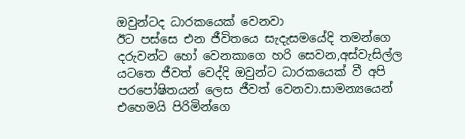ඔවුන්ටද ධාරකයෙක් වෙනවා
ඊට පස්සෙ එන ජීවිතයෙ සැදැසමයේදි තමන්ගෙ දරුවන්ට හෝ වෙනකාගෙ හරි සෙවන,අස්වැසිල්ල යටතෙ ජීවත් වෙද්දි ඔවුන්ට ධාරකයෙක් වී අපි පරපෝෂිතයන් ලෙස ජීවත් වෙනවා.සාමන්‍යයෙන් එහෙමයි පිරිමින්ගෙ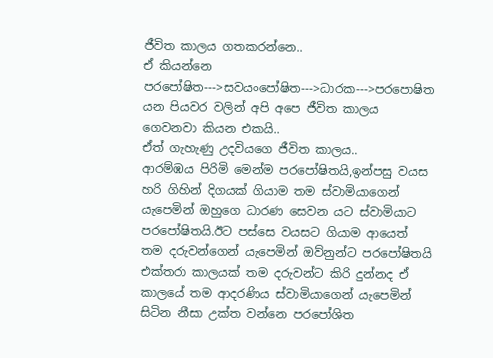ජීවිත කාලය ගතකරන්නෙ..
ඒ කියන්නෙ
පරපෝෂිත--->සවයංපෝෂිත--->ධාරක--->පරපොෂිත
යන පියවර වලින් අපි අපෙ ජීවිත කාලය ගෙවනවා කියන එකයි..
ඒත් ගැහැණු උදවියගෙ ජීවිත කාලය..
ආරම්ඹය පිරිමි මෙන්ම පරපෝෂිතයි,ඉන්පසු වයස හරි ගිහින් දිගයක් ගියාම තම ස්වාමියාගෙන් යැපෙමින් ඔහුගෙ ධාරණ සෙවන යට ස්වාමියාට පරපෝෂිතයි.ඊට පස්සෙ වයසට ගියාම ආයෙත් තම දරුවන්ගෙන් යැපෙමින් ඔව්නුන්ට පරපෝෂිතයි‍
එක්තරා කාලයක් තම දරුවන්ට කිරි දුන්නද ඒ කාලයේ තම ආදරණිය ස්වාමියාගෙන් යැපෙමින් සිටින නීසා උක්ත වන්නෙ පරපෝශිත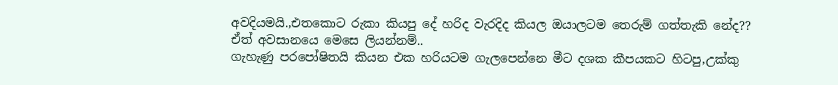අවදියමයි.,එතකොට රුකා කියපු දේ හරිද වැරදිද කියල ඔයාලටම තෙරුම් ගත්තැකි නේද??
ඒත් අවසානයෙ මෙසෙ ලියන්නම්..
ගැහැණු පරපෝෂිතයි කියන එක හරියටම ගැලපෙන්නෙ මීට දශක කීපයකට හිටපු,උක්කු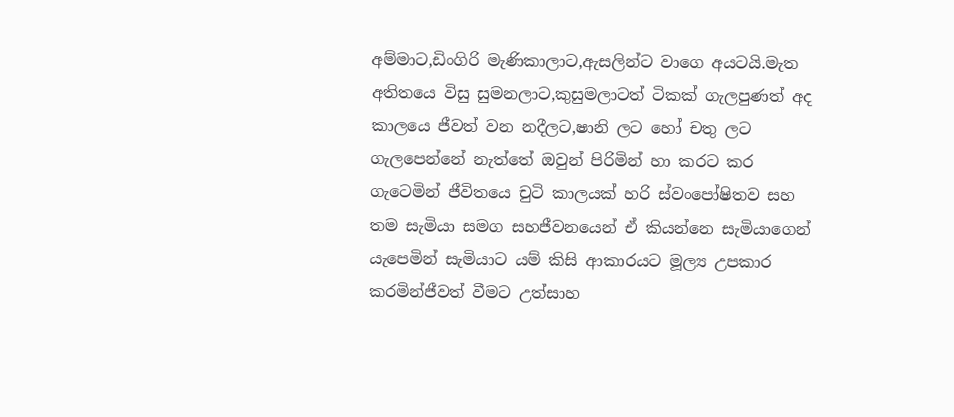අම්මාට,ඩිංගිරි මැණිකාලාට,ඇසලින්ට වාගෙ අයටයි.මැත අතිතයෙ විසු සුමනලාට,කුසුමලාටත් ටිකක් ගැලපුණත් අද කාලයෙ ජීවත් වන නදීලට,ෂානි ලට හෝ චතු ලට ගැලපෙන්නේ නැත්තේ ඔවුන් පිරිමින් හා කරට කර ගැටෙමින් ජීවිතයෙ චුටි කාලයක් හරි ස්වංපෝෂිතව සහ තම සැමියා සමග සහජීවනයෙන් ඒ කියන්නෙ සැමියාගෙන් යැපෙමින් සැමියාට යම් කිසි ආකාරයට මූල්‍ය උපකාර කරමින්ජීවත් වීමට උත්සාහ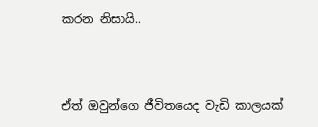කරන නිසායි..



ඒත් ඔවුන්ගෙ ජීවිතයෙද වැඩි කාලයක්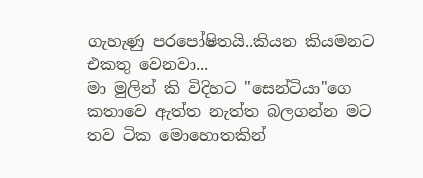ගැහැණු පරපෝෂිතයි..කියන කියමනට එකතු වෙනවා...
මා මුලින් කි විදිහට "සෙන්ටියා"ගෙ කතාවෙ ඇත්ත නැත්ත බලගන්න මට තව ටික මොහොතකින්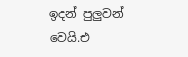ඉදන් පුලුවන් වෙයි.එ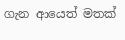ගැන ආයෙත් මතක්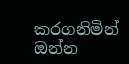කරගනිමින් ඔන්න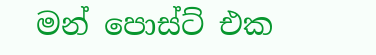මන් පොස්ට් එක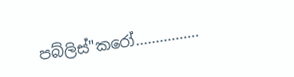පබ්ලිස්"කරෝ................